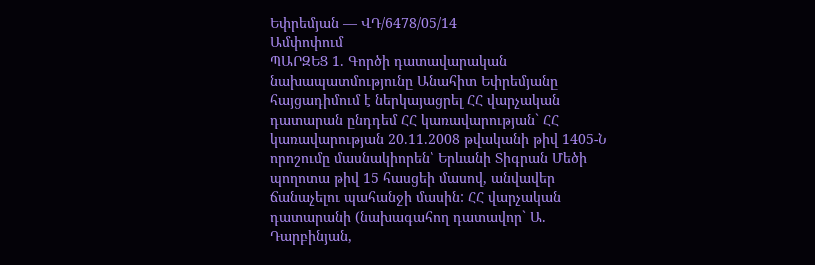Եփրեմյան — ՎԴ/6478/05/14
Ամփոփում
ՊԱՐԶԵՑ 1. Գործի դատավարական նախապատմությունը Անահիտ Եփրեմյանը հայցադիմում է ներկայացրել ՀՀ վարչական դատարան ընդդեմ ՀՀ կառավարության` ՀՀ կառավարության 20.11.2008 թվականի թիվ 1405-Ն որոշումը մասնակիորեն՝ Երևանի Տիգրան Մեծի պողոտա թիվ 15 հասցեի մասով, անվավեր ճանաչելու պահանջի մասին: ՀՀ վարչական դատարանի (նախագահող դատավոր` Ա. Դարբինյան,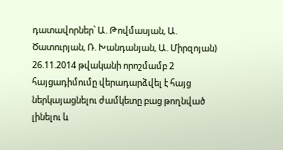դատավորներ՝ Ա. Թովմասյան, Ա. Ծատուրյան, Ռ. Խանդանյան, Ա. Միրզոյան) 26.11.2014 թվականի որոշմամբ 2 հայցադիմումը վերադարձվել է հայց ներկայացնելու ժամկետը բաց թողնված լինելու և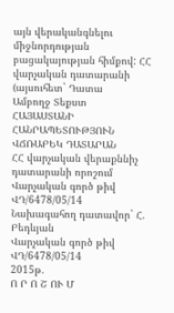այն վերականգնելու միջնորդության բացակայության հիմքով: ՀՀ վարչական դատարանի (այսուհետ` Դատա
Ամբողջ Տեքստ
ՀԱՅԱՍՏԱՆԻ ՀԱՆՐԱՊԵՏՈՒԹՅՈՒՆ
ՎՃՌԱԲԵԿ ԴԱՏԱՐԱՆ
ՀՀ վարչական վերաքննիչ
դատարանի որոշում
Վարչական գործ թիվ ՎԴ/6478/05/14
Նախագահող դատավոր` Հ. Բեդևյան
Վարչական գործ թիվ ՎԴ/6478/05/14
2015թ.
Ո Ր Ո Շ ՈՒ Մ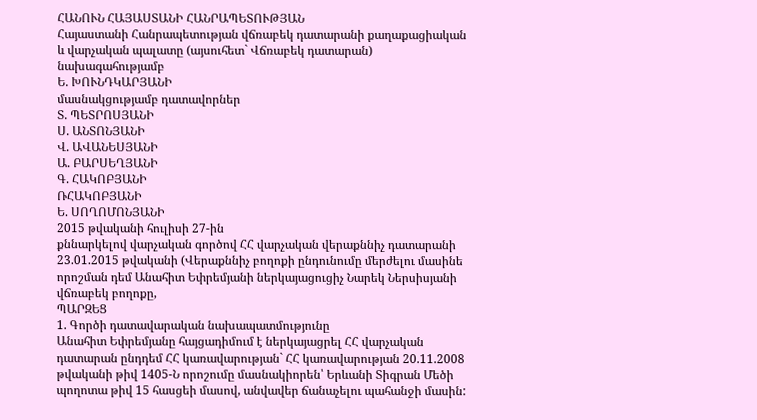ՀԱՆՈՒՆ ՀԱՅԱՍՏԱՆԻ ՀԱՆՐԱՊԵՏՈՒԹՅԱՆ
Հայաստանի Հանրապետության վճռաբեկ դատարանի քաղաքացիական
և վարչական պալատը (այսուհետ` Վճռաբեկ դատարան)
նախագահությամբ
Ե. ԽՈՒՆԴԿԱՐՅԱՆԻ
մասնակցությամբ դատավորներ
Տ. ՊԵՏՐՈՍՅԱՆԻ
Ս. ԱՆՏՈՆՅԱՆԻ
Վ. ԱՎԱՆԵՍՅԱՆԻ
Ա. ԲԱՐՍԵՂՅԱՆԻ
Գ. ՀԱԿՈԲՅԱՆԻ
ՌՀԱԿՈԲՅԱՆԻ
Ե. ՍՈՂՈՄՈՆՅԱՆԻ
2015 թվականի հուլիսի 27-ին
քննարկելով վարչական գործով ՀՀ վարչական վերաքննիչ դատարանի 23.01.2015 թվականի (Վերաքննիչ բողոքի ընդունումը մերժելու մասինե որոշման դեմ Անահիտ Եփրեմյանի ներկայացուցիչ Նարեկ Ներսիսյանի վճռաբեկ բողոքը,
ՊԱՐԶԵՑ
1. Գործի դատավարական նախապատմությունը
Անահիտ Եփրեմյանը հայցադիմում է ներկայացրել ՀՀ վարչական դատարան ընդդեմ ՀՀ կառավարության` ՀՀ կառավարության 20.11.2008 թվականի թիվ 1405-Ն որոշումը մասնակիորեն՝ Երևանի Տիգրան Մեծի պողոտա թիվ 15 հասցեի մասով, անվավեր ճանաչելու պահանջի մասին: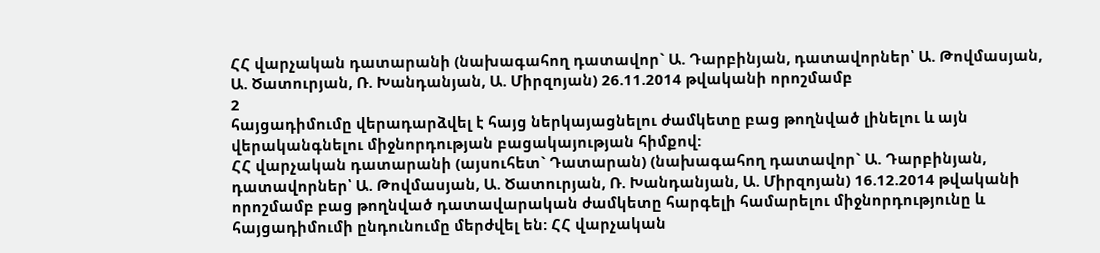ՀՀ վարչական դատարանի (նախագահող դատավոր` Ա. Դարբինյան, դատավորներ՝ Ա. Թովմասյան, Ա. Ծատուրյան, Ռ. Խանդանյան, Ա. Միրզոյան) 26.11.2014 թվականի որոշմամբ
2
հայցադիմումը վերադարձվել է հայց ներկայացնելու ժամկետը բաց թողնված լինելու և այն վերականգնելու միջնորդության բացակայության հիմքով:
ՀՀ վարչական դատարանի (այսուհետ` Դատարան) (նախագահող դատավոր` Ա. Դարբինյան, դատավորներ՝ Ա. Թովմասյան, Ա. Ծատուրյան, Ռ. Խանդանյան, Ա. Միրզոյան) 16.12.2014 թվականի որոշմամբ բաց թողնված դատավարական ժամկետը հարգելի համարելու միջնորդությունը և հայցադիմումի ընդունումը մերժվել են: ՀՀ վարչական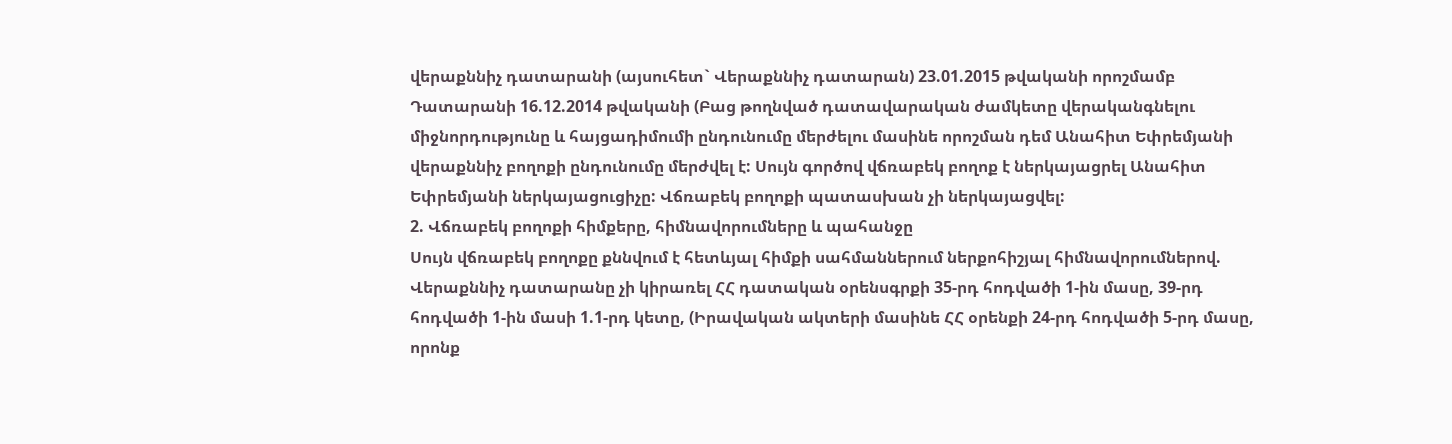վերաքննիչ դատարանի (այսուհետ` Վերաքննիչ դատարան) 23.01.2015 թվականի որոշմամբ Դատարանի 16.12.2014 թվականի (Բաց թողնված դատավարական ժամկետը վերականգնելու միջնորդությունը և հայցադիմումի ընդունումը մերժելու մասինե որոշման դեմ Անահիտ Եփրեմյանի վերաքննիչ բողոքի ընդունումը մերժվել է: Սույն գործով վճռաբեկ բողոք է ներկայացրել Անահիտ Եփրեմյանի ներկայացուցիչը: Վճռաբեկ բողոքի պատասխան չի ներկայացվել:
2. Վճռաբեկ բողոքի հիմքերը, հիմնավորումները և պահանջը
Սույն վճռաբեկ բողոքը քննվում է հետևյալ հիմքի սահմաններում ներքոհիշյալ հիմնավորումներով.
Վերաքննիչ դատարանը չի կիրառել ՀՀ դատական օրենսգրքի 35-րդ հոդվածի 1-ին մասը, 39-րդ հոդվածի 1-ին մասի 1.1-րդ կետը, (Իրավական ակտերի մասինե ՀՀ օրենքի 24-րդ հոդվածի 5-րդ մասը, որոնք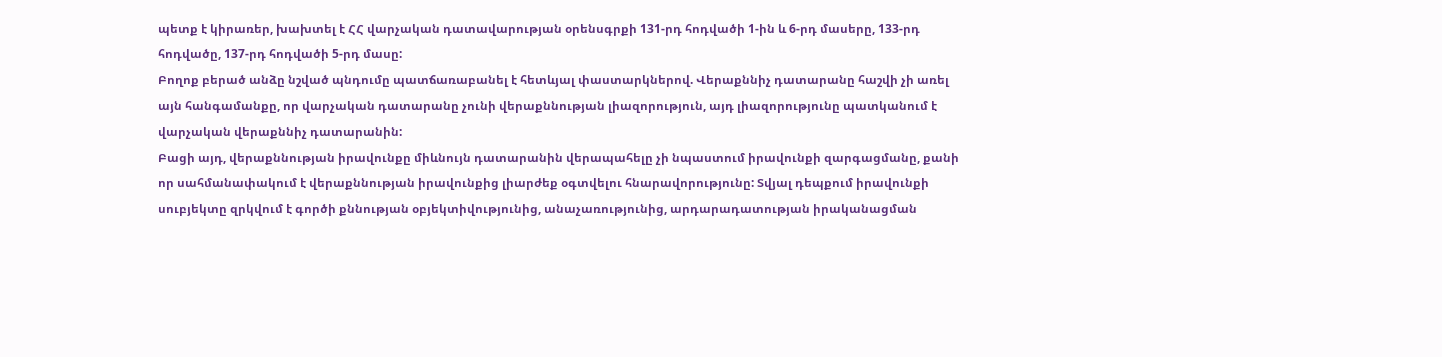պետք է կիրառեր, խախտել է ՀՀ վարչական դատավարության օրենսգրքի 131-րդ հոդվածի 1-ին և 6-րդ մասերը, 133-րդ հոդվածը, 137-րդ հոդվածի 5-րդ մասը:
Բողոք բերած անձը նշված պնդումը պատճառաբանել է հետևյալ փաստարկներով. Վերաքննիչ դատարանը հաշվի չի առել այն հանգամանքը, որ վարչական դատարանը չունի վերաքննության լիազորություն, այդ լիազորությունը պատկանում է վարչական վերաքննիչ դատարանին:
Բացի այդ, վերաքննության իրավունքը միևնույն դատարանին վերապահելը չի նպաստում իրավունքի զարգացմանը, քանի որ սահմանափակում է վերաքննության իրավունքից լիարժեք օգտվելու հնարավորությունը: Տվյալ դեպքում իրավունքի սուբյեկտը զրկվում է գործի քննության օբյեկտիվությունից, անաչառությունից, արդարադատության իրականացման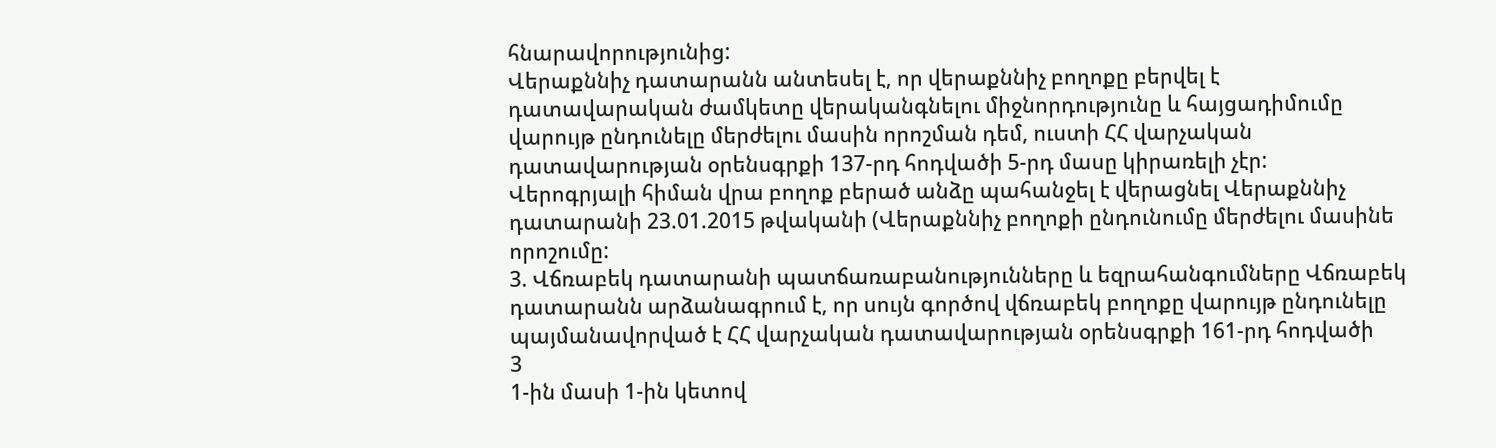հնարավորությունից:
Վերաքննիչ դատարանն անտեսել է, որ վերաքննիչ բողոքը բերվել է դատավարական ժամկետը վերականգնելու միջնորդությունը և հայցադիմումը վարույթ ընդունելը մերժելու մասին որոշման դեմ, ուստի ՀՀ վարչական դատավարության օրենսգրքի 137-րդ հոդվածի 5-րդ մասը կիրառելի չէր:
Վերոգրյալի հիման վրա բողոք բերած անձը պահանջել է վերացնել Վերաքննիչ դատարանի 23.01.2015 թվականի (Վերաքննիչ բողոքի ընդունումը մերժելու մասինե որոշումը:
3. Վճռաբեկ դատարանի պատճառաբանությունները և եզրահանգումները Վճռաբեկ դատարանն արձանագրում է, որ սույն գործով վճռաբեկ բողոքը վարույթ ընդունելը պայմանավորված է ՀՀ վարչական դատավարության օրենսգրքի 161-րդ հոդվածի
3
1-ին մասի 1-ին կետով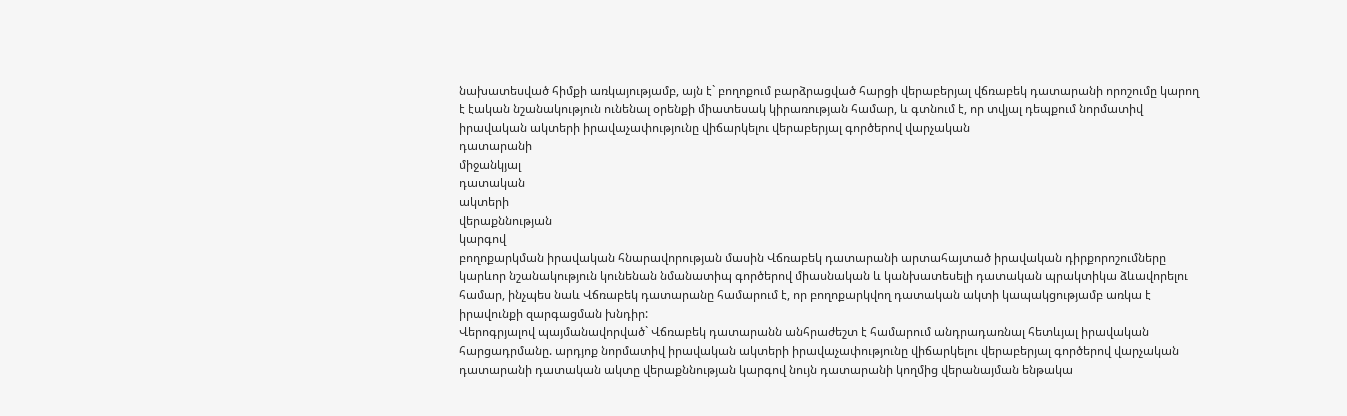նախատեսված հիմքի առկայությամբ, այն է` բողոքում բարձրացված հարցի վերաբերյալ վճռաբեկ դատարանի որոշումը կարող է էական նշանակություն ունենալ օրենքի միատեսակ կիրառության համար, և գտնում է, որ տվյալ դեպքում նորմատիվ իրավական ակտերի իրավաչափությունը վիճարկելու վերաբերյալ գործերով վարչական
դատարանի
միջանկյալ
դատական
ակտերի
վերաքննության
կարգով
բողոքարկման իրավական հնարավորության մասին Վճռաբեկ դատարանի արտահայտած իրավական դիրքորոշումները կարևոր նշանակություն կունենան նմանատիպ գործերով միասնական և կանխատեսելի դատական պրակտիկա ձևավորելու համար, ինչպես նաև Վճռաբեկ դատարանը համարում է, որ բողոքարկվող դատական ակտի կապակցությամբ առկա է իրավունքի զարգացման խնդիր:
Վերոգրյալով պայմանավորված` Վճռաբեկ դատարանն անհրաժեշտ է համարում անդրադառնալ հետևյալ իրավական հարցադրմանը. արդյոք նորմատիվ իրավական ակտերի իրավաչափությունը վիճարկելու վերաբերյալ գործերով վարչական դատարանի դատական ակտը վերաքննության կարգով նույն դատարանի կողմից վերանայման ենթակա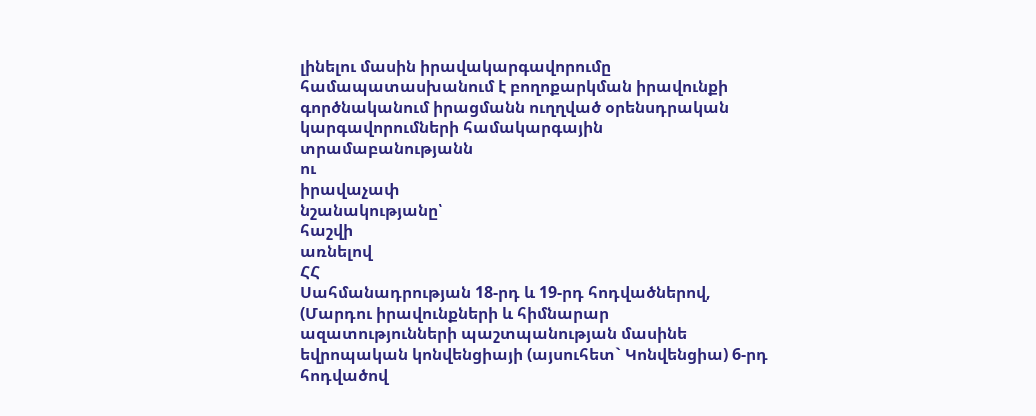լինելու մասին իրավակարգավորումը համապատասխանում է բողոքարկման իրավունքի գործնականում իրացմանն ուղղված օրենսդրական կարգավորումների համակարգային տրամաբանությանն
ու
իրավաչափ
նշանակությանը՝
հաշվի
առնելով
ՀՀ
Սահմանադրության 18-րդ և 19-րդ հոդվածներով, (Մարդու իրավունքների և հիմնարար ազատությունների պաշտպանության մասինե եվրոպական կոնվենցիայի (այսուհետ` Կոնվենցիա) 6-րդ հոդվածով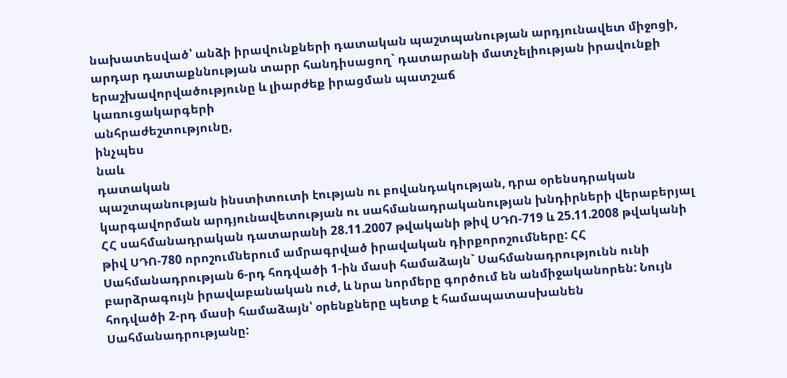նախատեսված՝ անձի իրավունքների դատական պաշտպանության արդյունավետ միջոցի, արդար դատաքննության տարր հանդիսացող` դատարանի մատչելիության իրավունքի երաշխավորվածությունը և լիարժեք իրացման պատշաճ
կառուցակարգերի
անհրաժեշտությունը,
ինչպես
նաև
դատական
պաշտպանության ինստիտուտի էության ու բովանդակության, դրա օրենսդրական կարգավորման արդյունավետության ու սահմանադրականության խնդիրների վերաբերյալ ՀՀ սահմանադրական դատարանի 28.11.2007 թվականի թիվ ՍԴՈ-719 և 25.11.2008 թվականի թիվ ՍԴՈ-780 որոշումներում ամրագրված իրավական դիրքորոշումները: ՀՀ Սահմանադրության 6-րդ հոդվածի 1-ին մասի համաձայն` Սահմանադրությունն ունի բարձրագույն իրավաբանական ուժ, և նրա նորմերը գործում են անմիջականորեն: Նույն հոդվածի 2-րդ մասի համաձայն՝ օրենքները պետք է համապատասխանեն Սահմանադրությանը: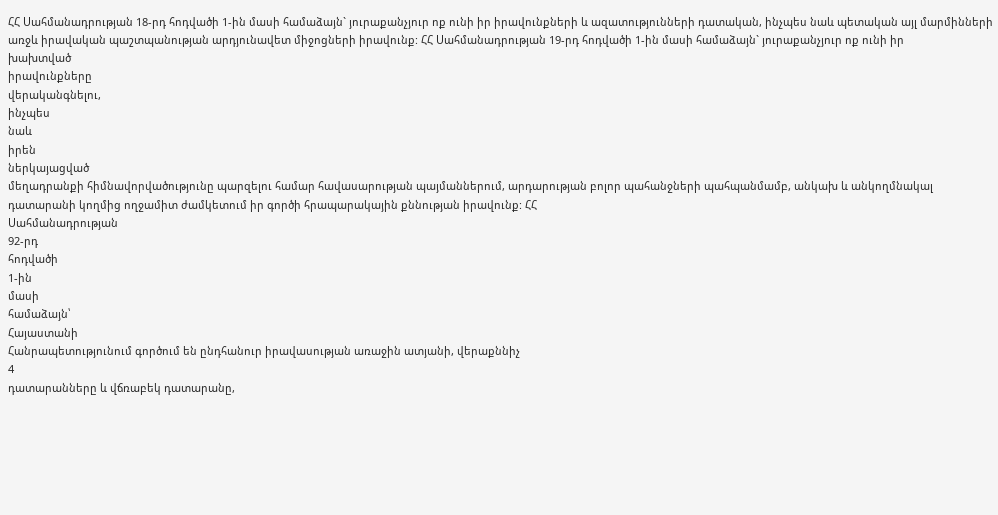ՀՀ Սահմանադրության 18-րդ հոդվածի 1-ին մասի համաձայն` յուրաքանչյուր ոք ունի իր իրավունքների և ազատությունների դատական, ինչպես նաև պետական այլ մարմինների առջև իրավական պաշտպանության արդյունավետ միջոցների իրավունք: ՀՀ Սահմանադրության 19-րդ հոդվածի 1-ին մասի համաձայն` յուրաքանչյուր ոք ունի իր
խախտված
իրավունքները
վերականգնելու,
ինչպես
նաև
իրեն
ներկայացված
մեղադրանքի հիմնավորվածությունը պարզելու համար հավասարության պայմաններում, արդարության բոլոր պահանջների պահպանմամբ, անկախ և անկողմնակալ դատարանի կողմից ողջամիտ ժամկետում իր գործի հրապարակային քննության իրավունք: ՀՀ
Սահմանադրության
92-րդ
հոդվածի
1-ին
մասի
համաձայն՝
Հայաստանի
Հանրապետությունում գործում են ընդհանուր իրավասության առաջին ատյանի, վերաքննիչ
4
դատարանները և վճռաբեկ դատարանը,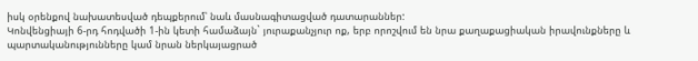իսկ օրենքով նախատեսված դեպքերում՝ նաև մասնագիտացված դատարաններ:
Կոնվենցիայի 6-րդ հոդվածի 1-ին կետի համաձայն` յուրաքանչյուր ոք, երբ որոշվում են նրա քաղաքացիական իրավունքները և պարտականությունները կամ նրան ներկայացրած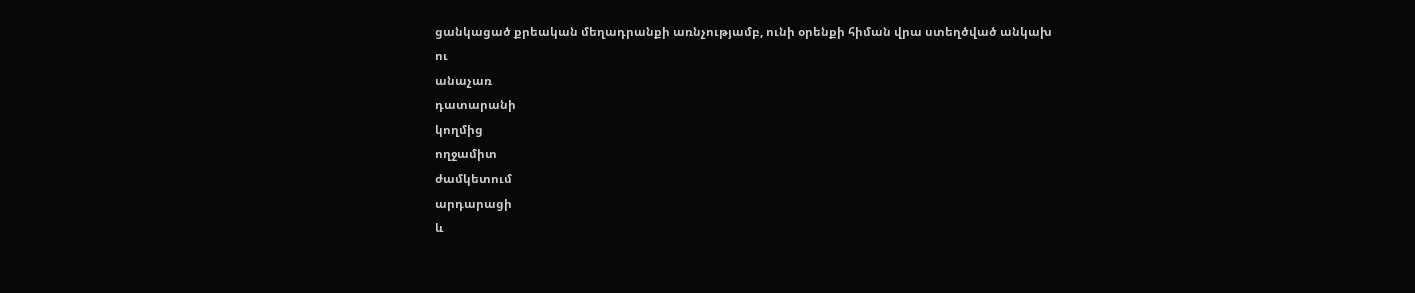ցանկացած քրեական մեղադրանքի առնչությամբ, ունի օրենքի հիման վրա ստեղծված անկախ
ու
անաչառ
դատարանի
կողմից
ողջամիտ
ժամկետում
արդարացի
և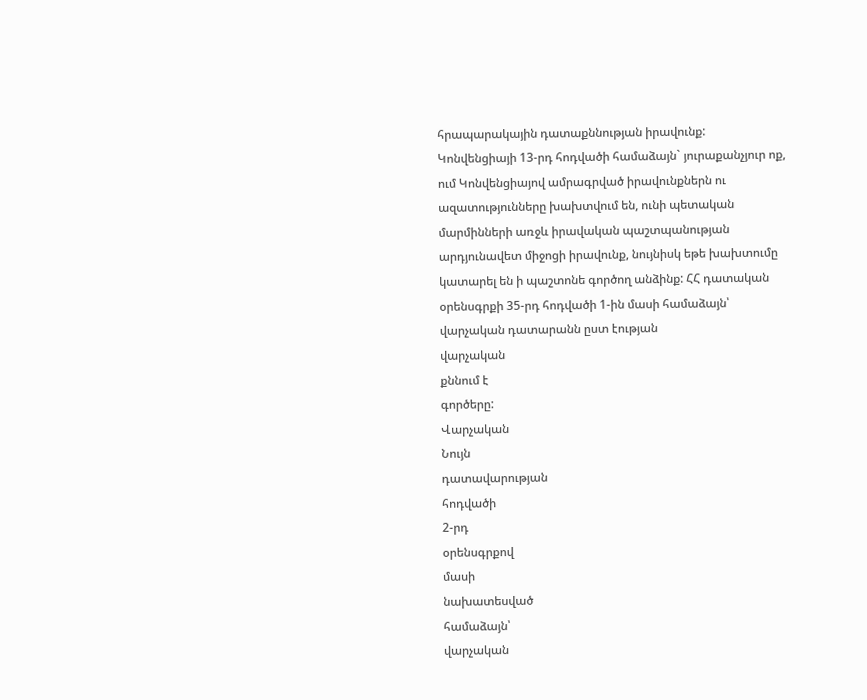հրապարակային դատաքննության իրավունք:
Կոնվենցիայի 13-րդ հոդվածի համաձայն` յուրաքանչյուր ոք, ում Կոնվենցիայով ամրագրված իրավունքներն ու ազատությունները խախտվում են, ունի պետական մարմինների առջև իրավական պաշտպանության արդյունավետ միջոցի իրավունք, նույնիսկ եթե խախտումը կատարել են ի պաշտոնե գործող անձինք: ՀՀ դատական օրենսգրքի 35-րդ հոդվածի 1-ին մասի համաձայն՝ վարչական դատարանն ըստ էության
վարչական
քննում է
գործերը:
Վարչական
Նույն
դատավարության
հոդվածի
2-րդ
օրենսգրքով
մասի
նախատեսված
համաձայն՝
վարչական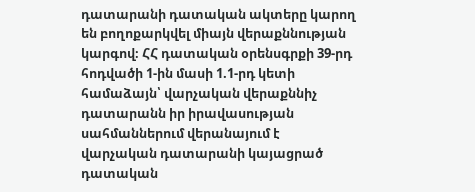դատարանի դատական ակտերը կարող են բողոքարկվել միայն վերաքննության կարգով։ ՀՀ դատական օրենսգրքի 39-րդ հոդվածի 1-ին մասի 1.1-րդ կետի համաձայն՝ վարչական վերաքննիչ դատարանն իր իրավասության սահմաններում վերանայում է վարչական դատարանի կայացրած դատական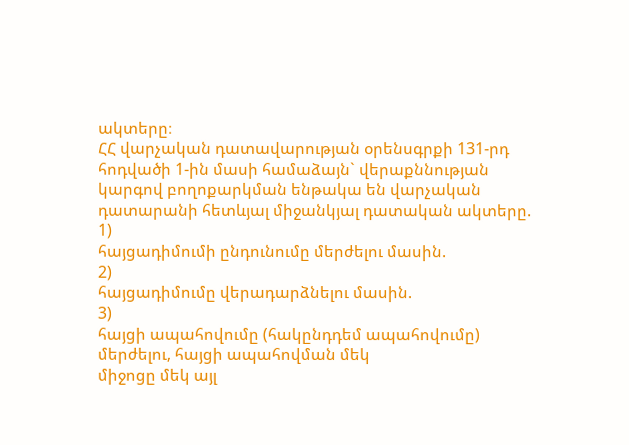ակտերը։
ՀՀ վարչական դատավարության օրենսգրքի 131-րդ հոդվածի 1-ին մասի համաձայն` վերաքննության կարգով բողոքարկման ենթակա են վարչական դատարանի հետևյալ միջանկյալ դատական ակտերը.
1)
հայցադիմումի ընդունումը մերժելու մասին.
2)
հայցադիմումը վերադարձնելու մասին.
3)
հայցի ապահովումը (հակընդդեմ ապահովումը) մերժելու, հայցի ապահովման մեկ
միջոցը մեկ այլ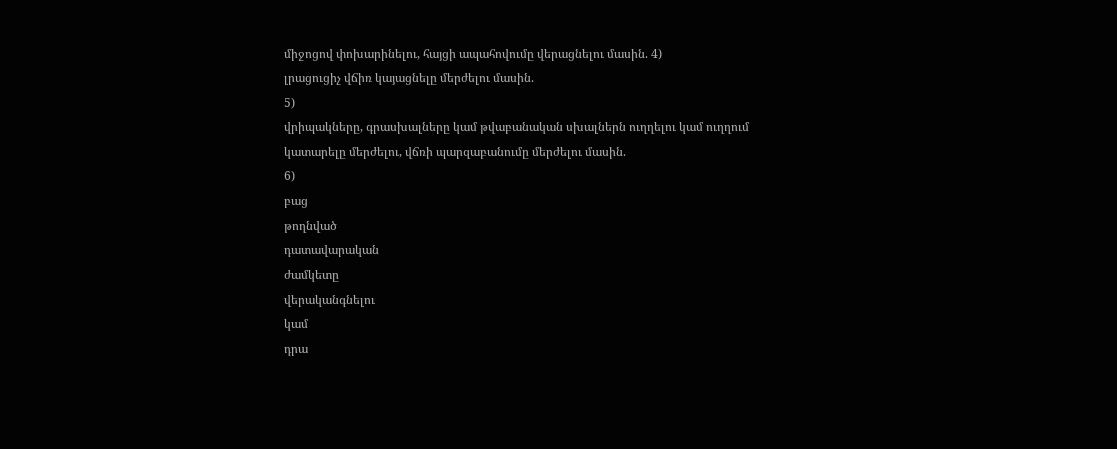միջոցով փոխարինելու, հայցի ապահովումը վերացնելու մասին. 4)
լրացուցիչ վճիռ կայացնելը մերժելու մասին.
5)
վրիպակները, գրասխալները կամ թվաբանական սխալներն ուղղելու կամ ուղղում
կատարելը մերժելու, վճռի պարզաբանումը մերժելու մասին.
6)
բաց
թողնված
դատավարական
ժամկետը
վերականգնելու
կամ
դրա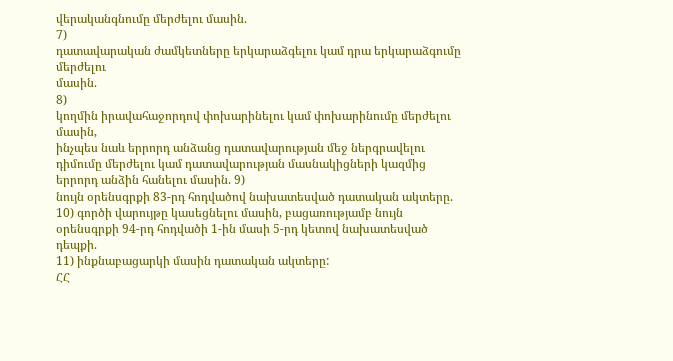վերականգնումը մերժելու մասին.
7)
դատավարական ժամկետները երկարաձգելու կամ դրա երկարաձգումը մերժելու
մասին.
8)
կողմին իրավահաջորդով փոխարինելու կամ փոխարինումը մերժելու մասին,
ինչպես նաև երրորդ անձանց դատավարության մեջ ներգրավելու դիմումը մերժելու կամ դատավարության մասնակիցների կազմից երրորդ անձին հանելու մասին. 9)
նույն օրենսգրքի 83-րդ հոդվածով նախատեսված դատական ակտերը.
10) գործի վարույթը կասեցնելու մասին, բացառությամբ նույն օրենսգրքի 94-րդ հոդվածի 1-ին մասի 5-րդ կետով նախատեսված դեպքի.
11) ինքնաբացարկի մասին դատական ակտերը:
ՀՀ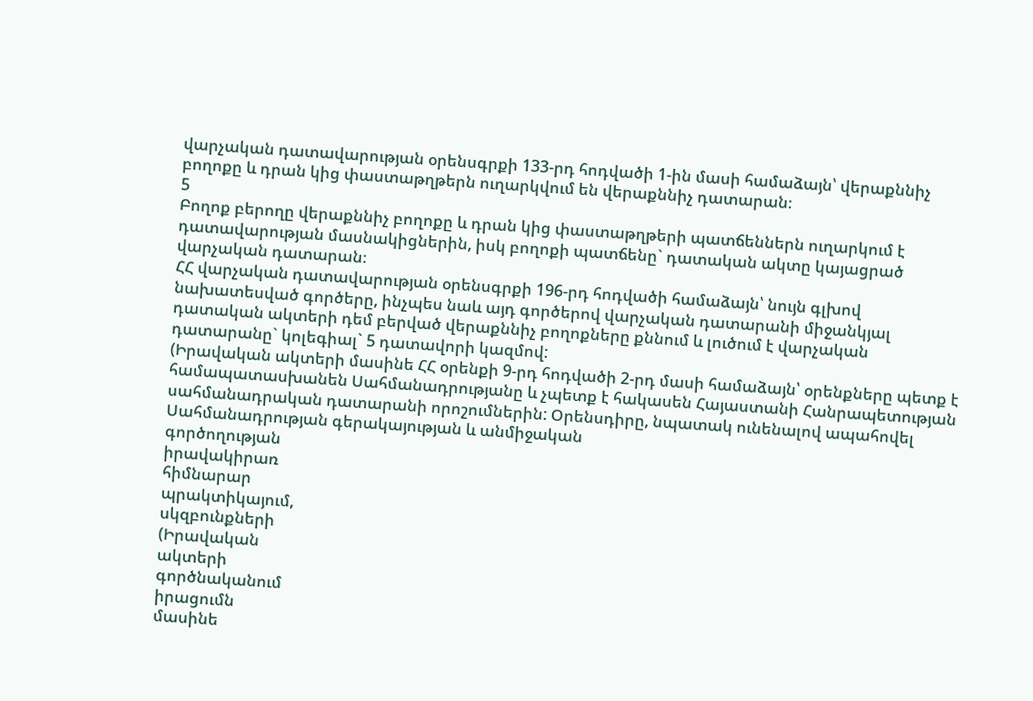վարչական դատավարության օրենսգրքի 133-րդ հոդվածի 1-ին մասի համաձայն՝ վերաքննիչ բողոքը և դրան կից փաստաթղթերն ուղարկվում են վերաքննիչ դատարան։
5
Բողոք բերողը վերաքննիչ բողոքը և դրան կից փաստաթղթերի պատճեններն ուղարկում է դատավարության մասնակիցներին, իսկ բողոքի պատճենը` դատական ակտը կայացրած վարչական դատարան։
ՀՀ վարչական դատավարության օրենսգրքի 196-րդ հոդվածի համաձայն՝ նույն գլխով նախատեսված գործերը, ինչպես նաև այդ գործերով վարչական դատարանի միջանկյալ դատական ակտերի դեմ բերված վերաքննիչ բողոքները քննում և լուծում է վարչական դատարանը` կոլեգիալ` 5 դատավորի կազմով:
(Իրավական ակտերի մասինե ՀՀ օրենքի 9-րդ հոդվածի 2-րդ մասի համաձայն՝ օրենքները պետք է համապատասխանեն Սահմանադրությանը և չպետք է հակասեն Հայաստանի Հանրապետության սահմանադրական դատարանի որոշումներին: Օրենսդիրը, նպատակ ունենալով ապահովել Սահմանադրության գերակայության և անմիջական
գործողության
իրավակիրառ
հիմնարար
պրակտիկայում,
սկզբունքների
(Իրավական
ակտերի
գործնականում
իրացումն
մասինե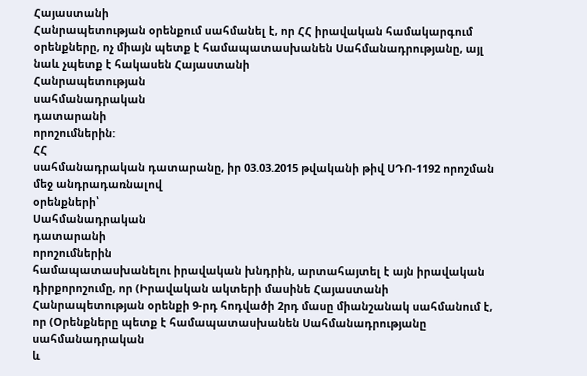Հայաստանի
Հանրապետության օրենքում սահմանել է, որ ՀՀ իրավական համակարգում օրենքները, ոչ միայն պետք է համապատասխանեն Սահմանադրությանը, այլ նաև չպետք է հակասեն Հայաստանի
Հանրապետության
սահմանադրական
դատարանի
որոշումներին:
ՀՀ
սահմանադրական դատարանը, իր 03.03.2015 թվականի թիվ ՍԴՈ-1192 որոշման մեջ անդրադառնալով
օրենքների՝
Սահմանադրական
դատարանի
որոշումներին
համապատասխանելու իրավական խնդրին, արտահայտել է այն իրավական դիրքորոշումը, որ (Իրավական ակտերի մասինե Հայաստանի Հանրապետության օրենքի 9-րդ հոդվածի 2րդ մասը միանշանակ սահմանում է, որ (Օրենքները պետք է համապատասխանեն Սահմանադրությանը
սահմանադրական
և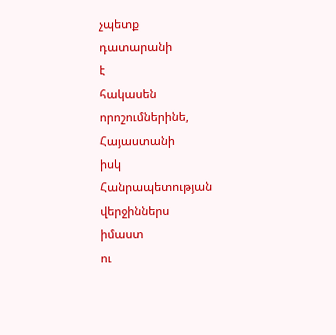չպետք
դատարանի
է
հակասեն
որոշումներինե,
Հայաստանի
իսկ
Հանրապետության
վերջիններս
իմաստ
ու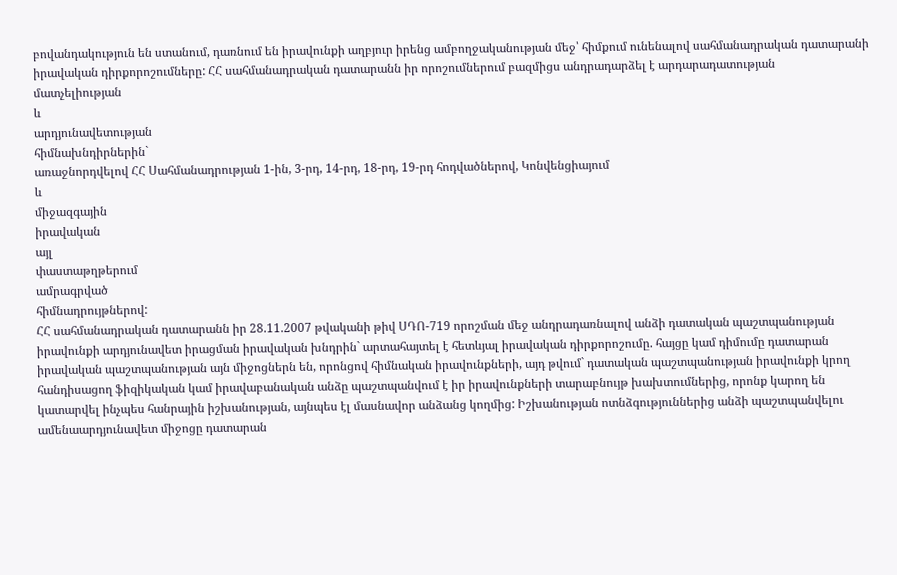բովանդակություն են ստանում, դառնում են իրավունքի աղբյուր իրենց ամբողջականության մեջ՝ հիմքում ունենալով սահմանադրական դատարանի իրավական դիրքորոշումները: ՀՀ սահմանադրական դատարանն իր որոշումներում բազմիցս անդրադարձել է արդարադատության
մատչելիության
և
արդյունավետության
հիմնախնդիրներին`
առաջնորդվելով ՀՀ Սահմանադրության 1-ին, 3-րդ, 14-րդ, 18-րդ, 19-րդ հոդվածներով, Կոնվենցիայում
և
միջազգային
իրավական
այլ
փաստաթղթերում
ամրագրված
հիմնադրույթներով:
ՀՀ սահմանադրական դատարանն իր 28.11.2007 թվականի թիվ ՍԴՈ-719 որոշման մեջ անդրադառնալով անձի դատական պաշտպանության իրավունքի արդյունավետ իրացման իրավական խնդրին` արտահայտել է հետևյալ իրավական դիրքորոշումը. հայցը կամ դիմումը դատարան իրավական պաշտպանության այն միջոցներն են, որոնցով հիմնական իրավունքների, այդ թվում` դատական պաշտպանության իրավունքի կրող հանդիսացող ֆիզիկական կամ իրավաբանական անձը պաշտպանվում է իր իրավունքների տարաբնույթ խախտումներից, որոնք կարող են կատարվել ինչպես հանրային իշխանության, այնպես էլ մասնավոր անձանց կողմից: Իշխանության ոտնձգություններից անձի պաշտպանվելու ամենաարդյունավետ միջոցը դատարան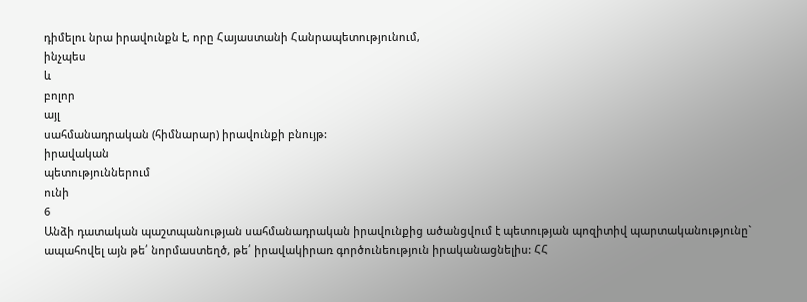դիմելու նրա իրավունքն է, որը Հայաստանի Հանրապետությունում,
ինչպես
և
բոլոր
այլ
սահմանադրական (հիմնարար) իրավունքի բնույթ:
իրավական
պետություններում
ունի
6
Անձի դատական պաշտպանության սահմանադրական իրավունքից ածանցվում է պետության պոզիտիվ պարտականությունը` ապահովել այն թե՛ նորմաստեղծ, թե՛ իրավակիրառ գործունեություն իրականացնելիս: ՀՀ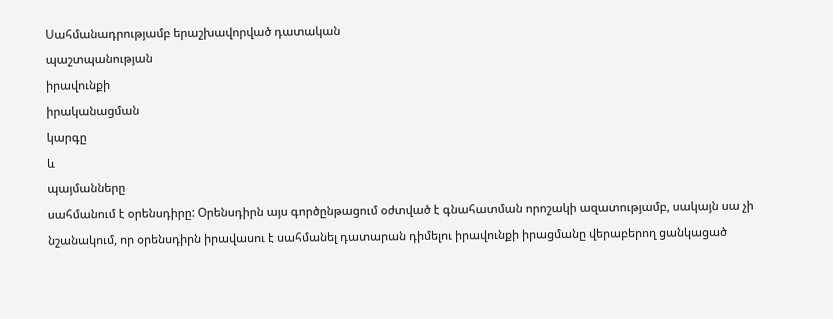Սահմանադրությամբ երաշխավորված դատական
պաշտպանության
իրավունքի
իրականացման
կարգը
և
պայմանները
սահմանում է օրենսդիրը: Օրենսդիրն այս գործընթացում օժտված է գնահատման որոշակի ազատությամբ, սակայն սա չի նշանակում, որ օրենսդիրն իրավասու է սահմանել դատարան դիմելու իրավունքի իրացմանը վերաբերող ցանկացած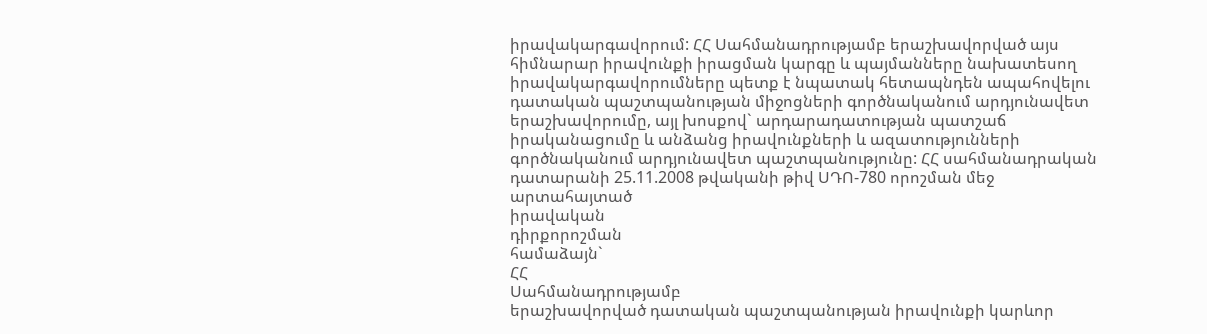իրավակարգավորում: ՀՀ Սահմանադրությամբ երաշխավորված այս հիմնարար իրավունքի իրացման կարգը և պայմանները նախատեսող իրավակարգավորումները պետք է նպատակ հետապնդեն ապահովելու դատական պաշտպանության միջոցների գործնականում արդյունավետ երաշխավորումը, այլ խոսքով` արդարադատության պատշաճ իրականացումը և անձանց իրավունքների և ազատությունների գործնականում արդյունավետ պաշտպանությունը: ՀՀ սահմանադրական դատարանի 25.11.2008 թվականի թիվ ՍԴՈ-780 որոշման մեջ արտահայտած
իրավական
դիրքորոշման
համաձայն`
ՀՀ
Սահմանադրությամբ
երաշխավորված դատական պաշտպանության իրավունքի կարևոր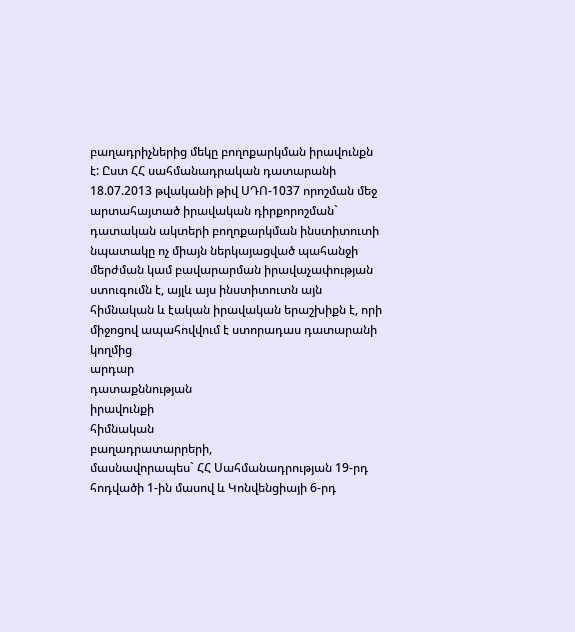բաղադրիչներից մեկը բողոքարկման իրավունքն է: Ըստ ՀՀ սահմանադրական դատարանի 18.07.2013 թվականի թիվ ՍԴՈ-1037 որոշման մեջ արտահայտած իրավական դիրքորոշման` դատական ակտերի բողոքարկման ինստիտուտի նպատակը ոչ միայն ներկայացված պահանջի մերժման կամ բավարարման իրավաչափության ստուգումն է, այլև այս ինստիտուտն այն հիմնական և էական իրավական երաշխիքն է, որի միջոցով ապահովվում է ստորադաս դատարանի կողմից
արդար
դատաքննության
իրավունքի
հիմնական
բաղադրատարրերի,
մասնավորապես` ՀՀ Սահմանադրության 19-րդ հոդվածի 1-ին մասով և Կոնվենցիայի 6-րդ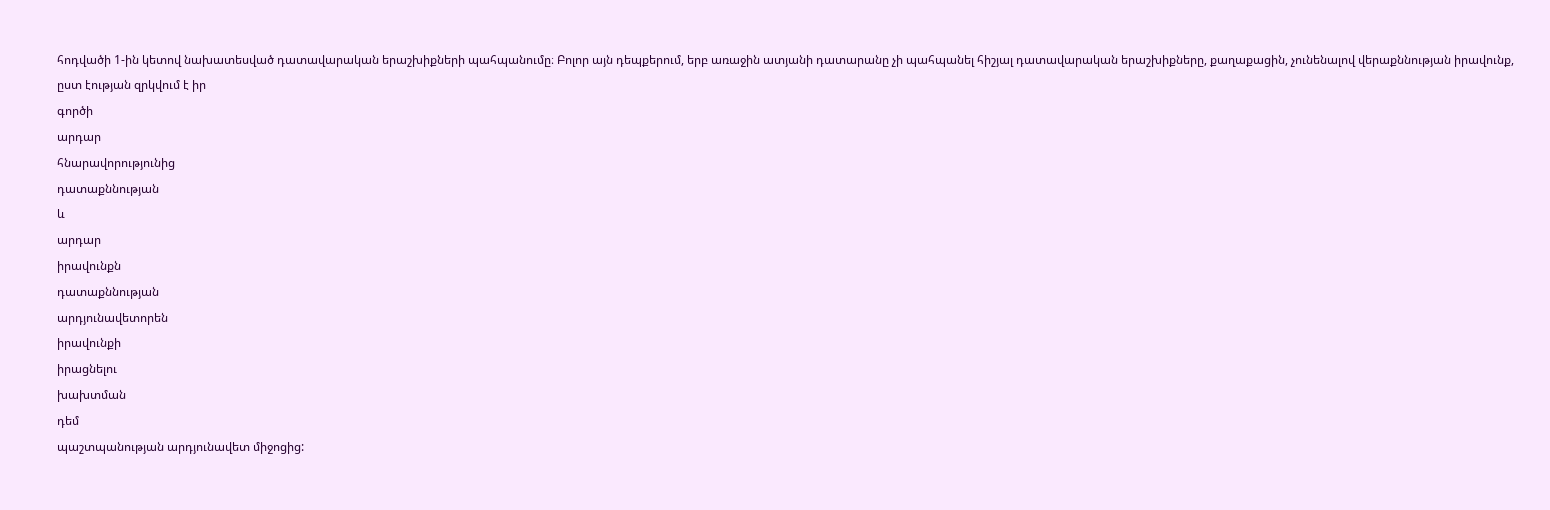հոդվածի 1-ին կետով նախատեսված դատավարական երաշխիքների պահպանումը։ Բոլոր այն դեպքերում, երբ առաջին ատյանի դատարանը չի պահպանել հիշյալ դատավարական երաշխիքները, քաղաքացին, չունենալով վերաքննության իրավունք, ըստ էության զրկվում է իր
գործի
արդար
հնարավորությունից
դատաքննության
և
արդար
իրավունքն
դատաքննության
արդյունավետորեն
իրավունքի
իրացնելու
խախտման
դեմ
պաշտպանության արդյունավետ միջոցից: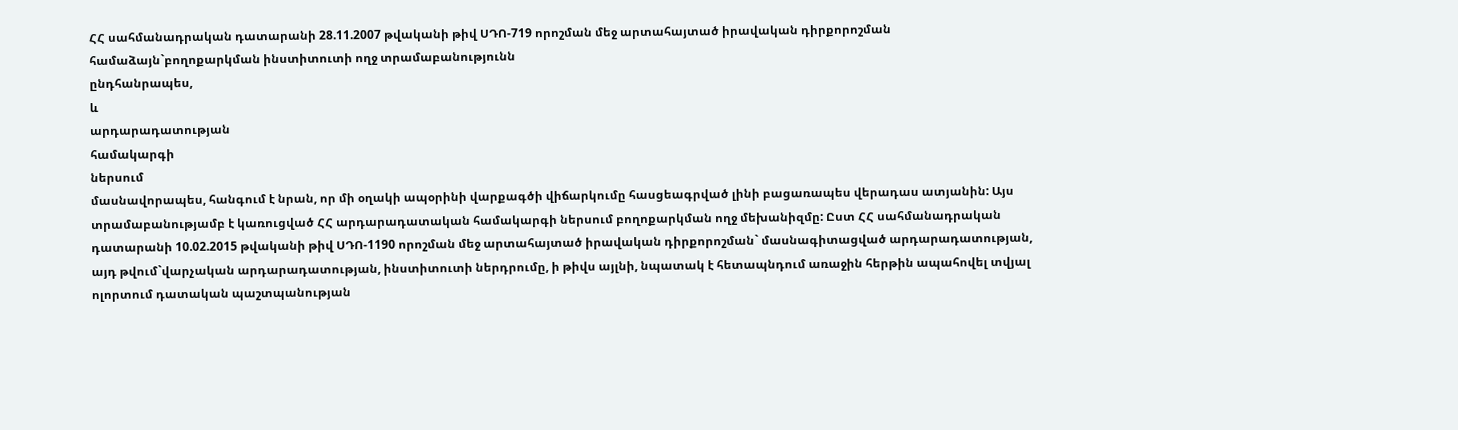ՀՀ սահմանադրական դատարանի 28.11.2007 թվականի թիվ ՍԴՈ-719 որոշման մեջ արտահայտած իրավական դիրքորոշման համաձայն`բողոքարկման ինստիտուտի ողջ տրամաբանությունն
ընդհանրապես,
և
արդարադատության
համակարգի
ներսում
մասնավորապես, հանգում է նրան, որ մի օղակի ապօրինի վարքագծի վիճարկումը հասցեագրված լինի բացառապես վերադաս ատյանին: Այս տրամաբանությամբ է կառուցված ՀՀ արդարադատական համակարգի ներսում բողոքարկման ողջ մեխանիզմը: Ըստ ՀՀ սահմանադրական դատարանի 10.02.2015 թվականի թիվ ՍԴՈ-1190 որոշման մեջ արտահայտած իրավական դիրքորոշման` մասնագիտացված արդարադատության, այդ թվում`վարչական արդարադատության, ինստիտուտի ներդրումը, ի թիվս այլնի, նպատակ է հետապնդում առաջին հերթին ապահովել տվյալ ոլորտում դատական պաշտպանության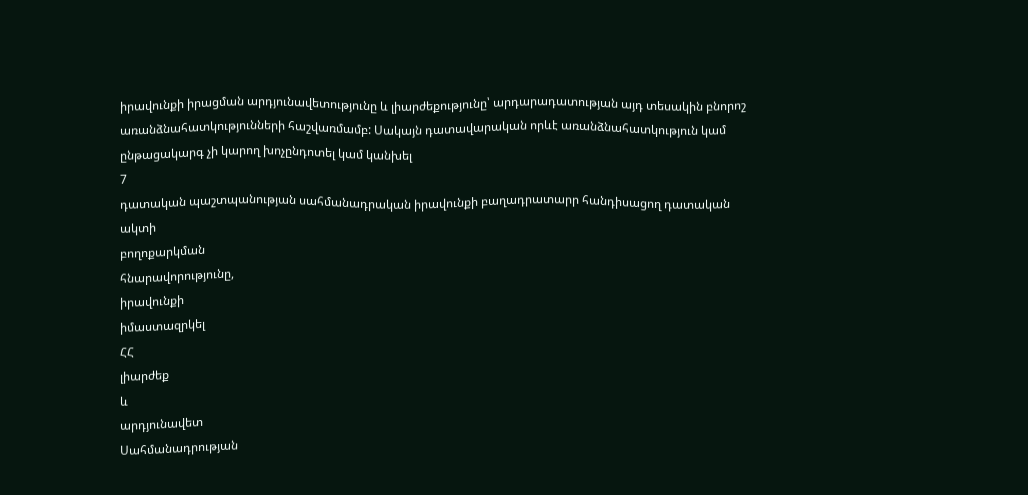իրավունքի իրացման արդյունավետությունը և լիարժեքությունը՝ արդարադատության այդ տեսակին բնորոշ առանձնահատկությունների հաշվառմամբ: Սակայն դատավարական որևէ առանձնահատկություն կամ ընթացակարգ չի կարող խոչընդոտել կամ կանխել
7
դատական պաշտպանության սահմանադրական իրավունքի բաղադրատարր հանդիսացող դատական
ակտի
բողոքարկման
հնարավորությունը,
իրավունքի
իմաստազրկել
ՀՀ
լիարժեք
և
արդյունավետ
Սահմանադրության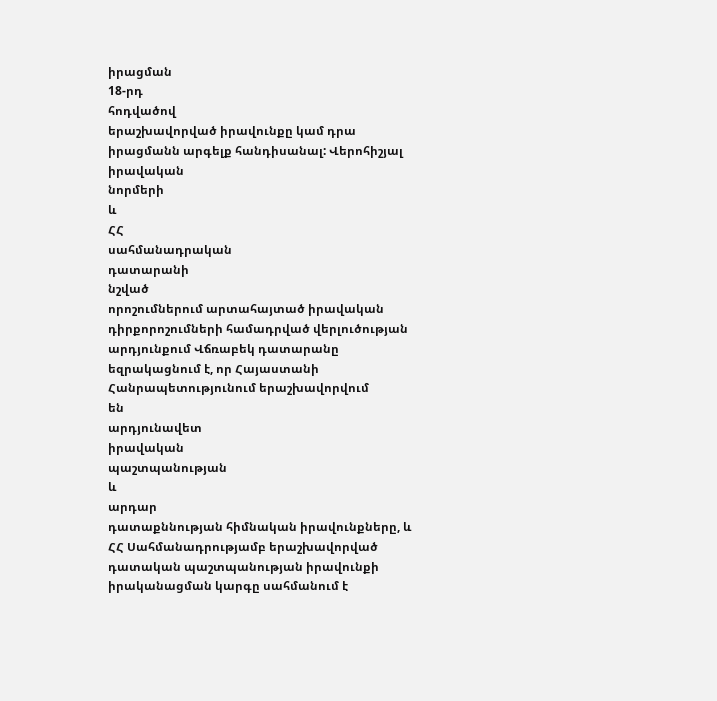իրացման
18-րդ
հոդվածով
երաշխավորված իրավունքը կամ դրա իրացմանն արգելք հանդիսանալ: Վերոհիշյալ իրավական
նորմերի
և
ՀՀ
սահմանադրական
դատարանի
նշված
որոշումներում արտահայտած իրավական դիրքորոշումների համադրված վերլուծության արդյունքում Վճռաբեկ դատարանը եզրակացնում է, որ Հայաստանի Հանրապետությունում երաշխավորվում
են
արդյունավետ
իրավական
պաշտպանության
և
արդար
դատաքննության հիմնական իրավունքները, և ՀՀ Սահմանադրությամբ երաշխավորված դատական պաշտպանության իրավունքի իրականացման կարգը սահմանում է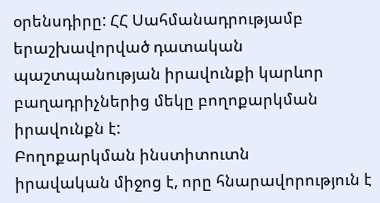օրենսդիրը: ՀՀ Սահմանադրությամբ երաշխավորված դատական պաշտպանության իրավունքի կարևոր բաղադրիչներից մեկը բողոքարկման իրավունքն է:
Բողոքարկման ինստիտուտն
իրավական միջոց է, որը հնարավորություն է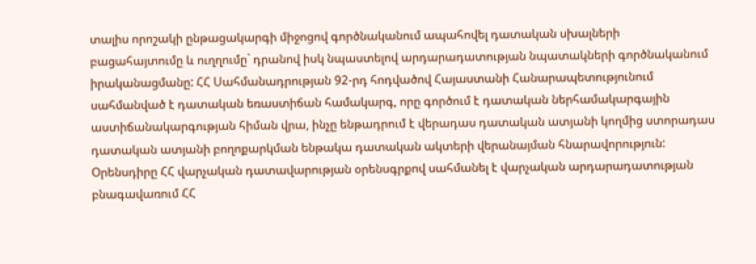տալիս որոշակի ընթացակարգի միջոցով գործնականում ապահովել դատական սխալների բացահայտումը և ուղղումը` դրանով իսկ նպաստելով արդարադատության նպատակների գործնականում իրականացմանը: ՀՀ Սահմանադրության 92-րդ հոդվածով Հայաստանի Հանարապետությունում սահմանված է դատական եռաստիճան համակարգ, որը գործում է դատական ներհամակարգային աստիճանակարգության հիման վրա, ինչը ենթադրում է վերադաս դատական ատյանի կողմից ստորադաս դատական ատյանի բողոքարկման ենթակա դատական ակտերի վերանայման հնարավորություն:
Օրենսդիրը ՀՀ վարչական դատավարության օրենսգրքով սահմանել է վարչական արդարադատության բնագավառում ՀՀ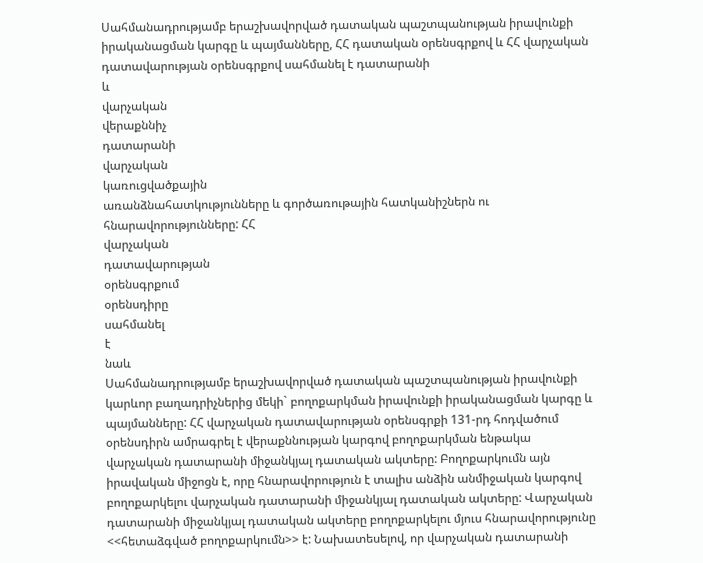Սահմանադրությամբ երաշխավորված դատական պաշտպանության իրավունքի իրականացման կարգը և պայմանները, ՀՀ դատական օրենսգրքով և ՀՀ վարչական դատավարության օրենսգրքով սահմանել է դատարանի
և
վարչական
վերաքննիչ
դատարանի
վարչական
կառուցվածքային
առանձնահատկությունները և գործառութային հատկանիշներն ու հնարավորությունները: ՀՀ
վարչական
դատավարության
օրենսգրքում
օրենսդիրը
սահմանել
է
նաև
Սահմանադրությամբ երաշխավորված դատական պաշտպանության իրավունքի կարևոր բաղադրիչներից մեկի` բողոքարկման իրավունքի իրականացման կարգը և պայմանները: ՀՀ վարչական դատավարության օրենսգրքի 131-րդ հոդվածում օրենսդիրն ամրագրել է վերաքննության կարգով բողոքարկման ենթակա վարչական դատարանի միջանկյալ դատական ակտերը: Բողոքարկումն այն իրավական միջոցն է, որը հնարավորություն է տալիս անձին անմիջական կարգով բողոքարկելու վարչական դատարանի միջանկյալ դատական ակտերը: Վարչական դատարանի միջանկյալ դատական ակտերը բողոքարկելու մյուս հնարավորությունը <<հետաձգված բողոքարկումն>> է: Նախատեսելով, որ վարչական դատարանի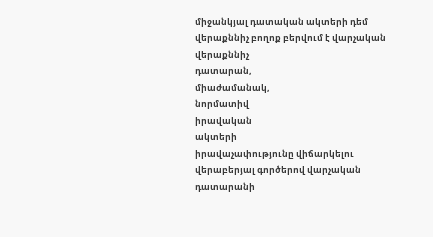միջանկյալ դատական ակտերի դեմ վերաքննիչ բողոք բերվում է վարչական վերաքննիչ
դատարան,
միաժամանակ,
նորմատիվ
իրավական
ակտերի
իրավաչափությունը վիճարկելու վերաբերյալ գործերով վարչական դատարանի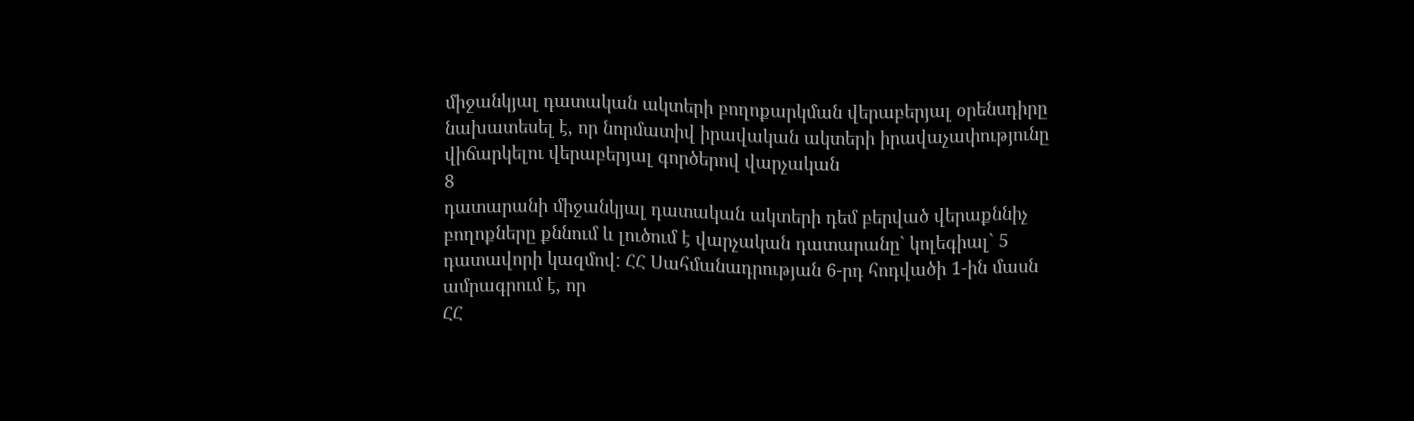միջանկյալ դատական ակտերի բողոքարկման վերաբերյալ օրենսդիրը նախատեսել է, որ նորմատիվ իրավական ակտերի իրավաչափությունը վիճարկելու վերաբերյալ գործերով վարչական
8
դատարանի միջանկյալ դատական ակտերի դեմ բերված վերաքննիչ բողոքները քննում և լուծում է վարչական դատարանը` կոլեգիալ` 5 դատավորի կազմով: ՀՀ Սահմանադրության 6-րդ հոդվածի 1-ին մասն ամրագրում է, որ
ՀՀ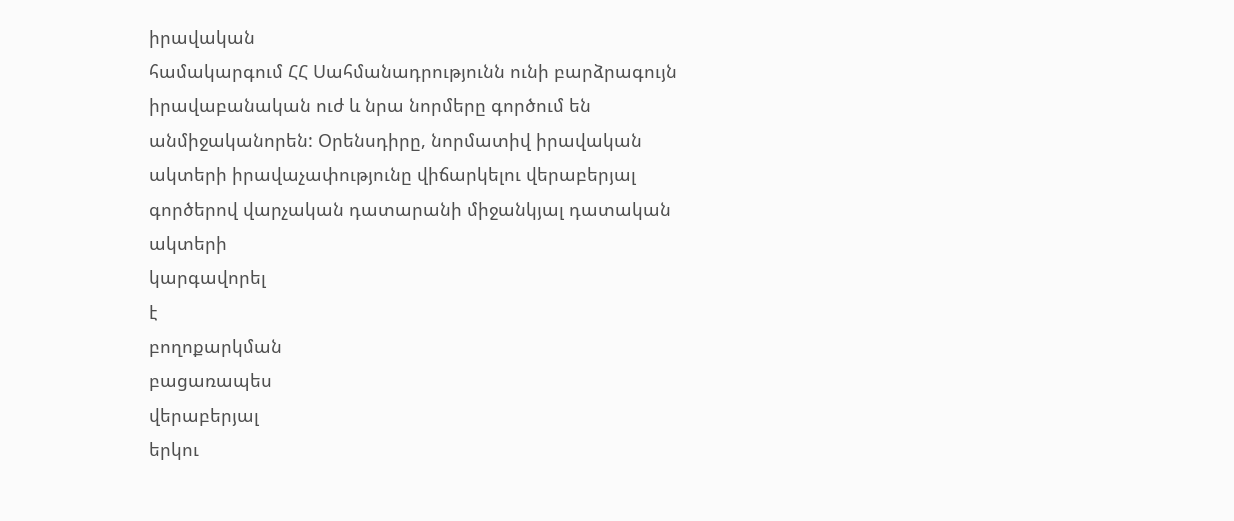իրավական
համակարգում ՀՀ Սահմանադրությունն ունի բարձրագույն իրավաբանական ուժ և նրա նորմերը գործում են անմիջականորեն: Օրենսդիրը, նորմատիվ իրավական ակտերի իրավաչափությունը վիճարկելու վերաբերյալ գործերով վարչական դատարանի միջանկյալ դատական
ակտերի
կարգավորել
է
բողոքարկման
բացառապես
վերաբերյալ
երկու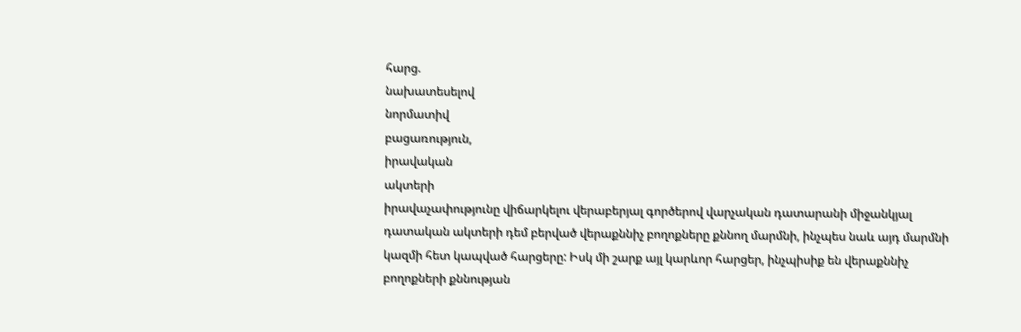հարց.
նախատեսելով
նորմատիվ
բացառություն,
իրավական
ակտերի
իրավաչափությունը վիճարկելու վերաբերյալ գործերով վարչական դատարանի միջանկյալ դատական ակտերի դեմ բերված վերաքննիչ բողոքները քննող մարմնի, ինչպես նաև այդ մարմնի կազմի հետ կապված հարցերը: Իսկ մի շարք այլ կարևոր հարցեր, ինչպիսիք են վերաքննիչ բողոքների քննության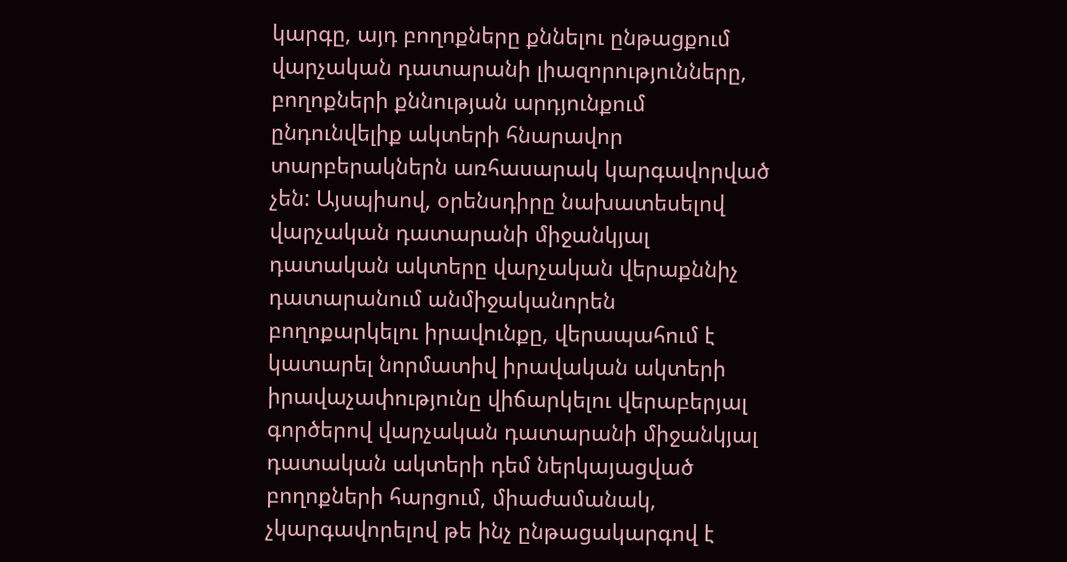կարգը, այդ բողոքները քննելու ընթացքում վարչական դատարանի լիազորությունները, բողոքների քննության արդյունքում ընդունվելիք ակտերի հնարավոր տարբերակներն առհասարակ կարգավորված չեն: Այսպիսով, օրենսդիրը նախատեսելով վարչական դատարանի միջանկյալ դատական ակտերը վարչական վերաքննիչ դատարանում անմիջականորեն
բողոքարկելու իրավունքը, վերապահում է
կատարել նորմատիվ իրավական ակտերի իրավաչափությունը վիճարկելու վերաբերյալ գործերով վարչական դատարանի միջանկյալ դատական ակտերի դեմ ներկայացված բողոքների հարցում, միաժամանակ, չկարգավորելով թե ինչ ընթացակարգով է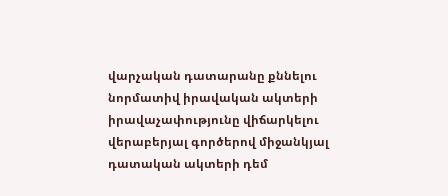վարչական դատարանը քննելու նորմատիվ իրավական ակտերի իրավաչափությունը վիճարկելու վերաբերյալ գործերով միջանկյալ դատական ակտերի դեմ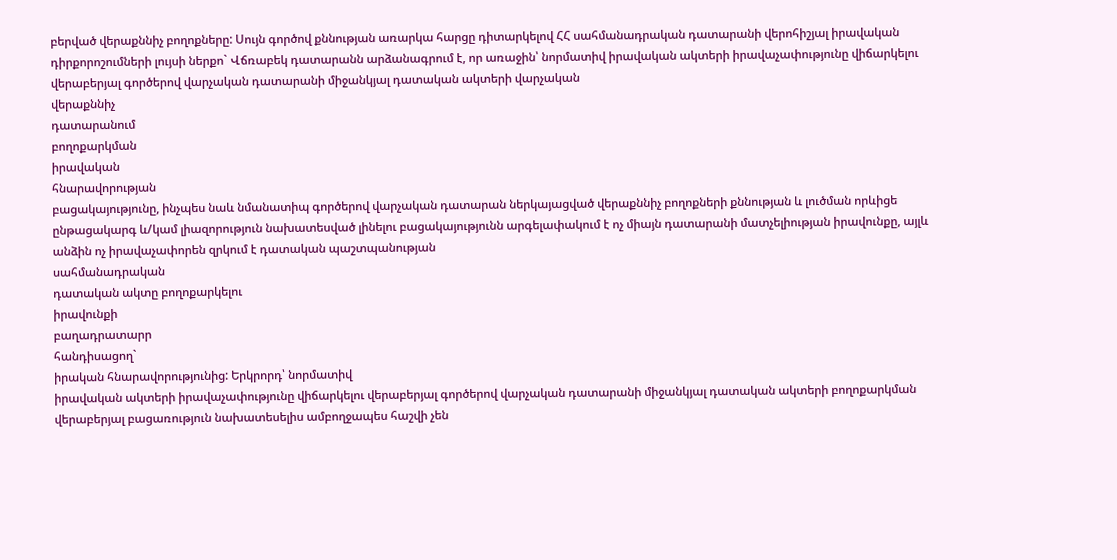բերված վերաքննիչ բողոքները: Սույն գործով քննության առարկա հարցը դիտարկելով ՀՀ սահմանադրական դատարանի վերոհիշյալ իրավական դիրքորոշումների լույսի ներքո` Վճռաբեկ դատարանն արձանագրում է, որ առաջին՝ նորմատիվ իրավական ակտերի իրավաչափությունը վիճարկելու վերաբերյալ գործերով վարչական դատարանի միջանկյալ դատական ակտերի վարչական
վերաքննիչ
դատարանում
բողոքարկման
իրավական
հնարավորության
բացակայությունը, ինչպես նաև նմանատիպ գործերով վարչական դատարան ներկայացված վերաքննիչ բողոքների քննության և լուծման որևիցե ընթացակարգ և/կամ լիազորություն նախատեսված լինելու բացակայությունն արգելափակում է ոչ միայն դատարանի մատչելիության իրավունքը, այլև անձին ոչ իրավաչափորեն զրկում է դատական պաշտպանության
սահմանադրական
դատական ակտը բողոքարկելու
իրավունքի
բաղադրատարր
հանդիսացող`
իրական հնարավորությունից: Երկրորդ՝ նորմատիվ
իրավական ակտերի իրավաչափությունը վիճարկելու վերաբերյալ գործերով վարչական դատարանի միջանկյալ դատական ակտերի բողոքարկման վերաբերյալ բացառություն նախատեսելիս ամբողջապես հաշվի չեն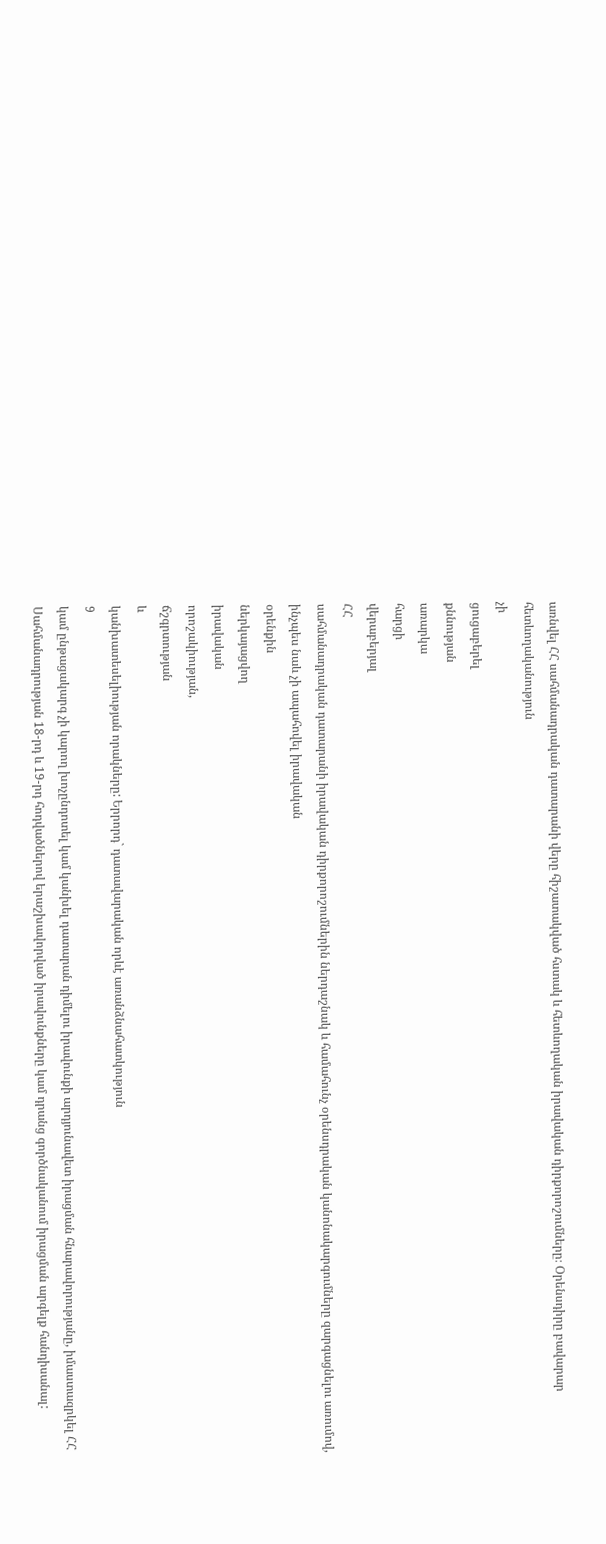առնվել ՀՀ սահմանադրական դատարանի վերը հիշատակված հստակ և հետևողական իրավական դիրքորոշումները։ Օրենսդիրը բավարար հետևողականություն
չի
ցուցաբերել
քննության
առարկա
հարցի
վերաբերյալ
ՀՀ
սահմանադրական դատարանի իրավական դիրքորոշումներին ներդաշնակ և համահունչ օրենսդրական կանոնակարգումները զարգացնելու առումով, ինչպես նաև չի ապահովել իրավական
օրենքին
ներկայացվող
իրավական
որոշակիության,
ճշգրտության
և
կանխատեսելիության որակները: Երրորդ` դատավարական որևէ առանձնահատկություն
9
կամ ընթացակարգ չի կարող խոչընդոտել կամ կանխել դատարան դիմելու իրավունքի արդյունավետ իրացման հնարավորությանը, իմաստազրկել ՀՀ Սահմանադրության 18-րդ և 19-րդ հոդվածներով երաշխավորված իրավունքները կամ դրանց գործնականում իրացման արգելք հանդիսանալ: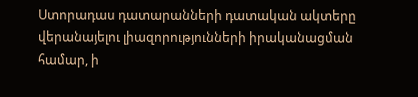Ստորադաս դատարանների դատական ակտերը վերանայելու լիազորությունների իրականացման համար, ի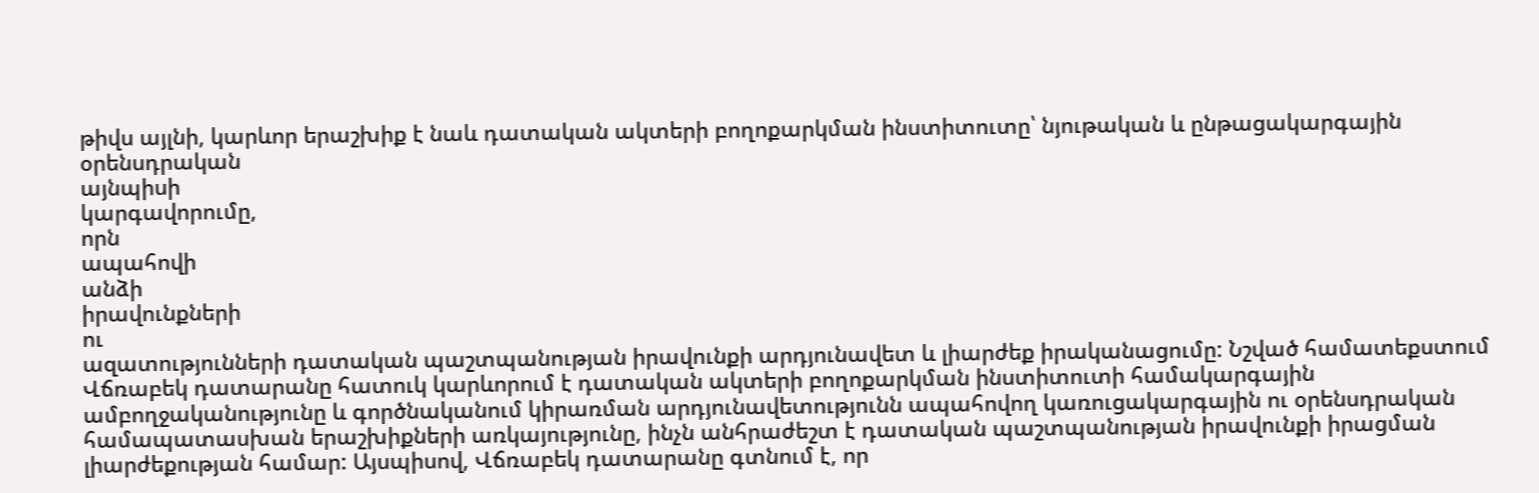թիվս այլնի, կարևոր երաշխիք է նաև դատական ակտերի բողոքարկման ինստիտուտը՝ նյութական և ընթացակարգային օրենսդրական
այնպիսի
կարգավորումը,
որն
ապահովի
անձի
իրավունքների
ու
ազատությունների դատական պաշտպանության իրավունքի արդյունավետ և լիարժեք իրականացումը: Նշված համատեքստում Վճռաբեկ դատարանը հատուկ կարևորում է դատական ակտերի բողոքարկման ինստիտուտի համակարգային ամբողջականությունը և գործնականում կիրառման արդյունավետությունն ապահովող կառուցակարգային ու օրենսդրական համապատասխան երաշխիքների առկայությունը, ինչն անհրաժեշտ է դատական պաշտպանության իրավունքի իրացման լիարժեքության համար: Այսպիսով, Վճռաբեկ դատարանը գտնում է, որ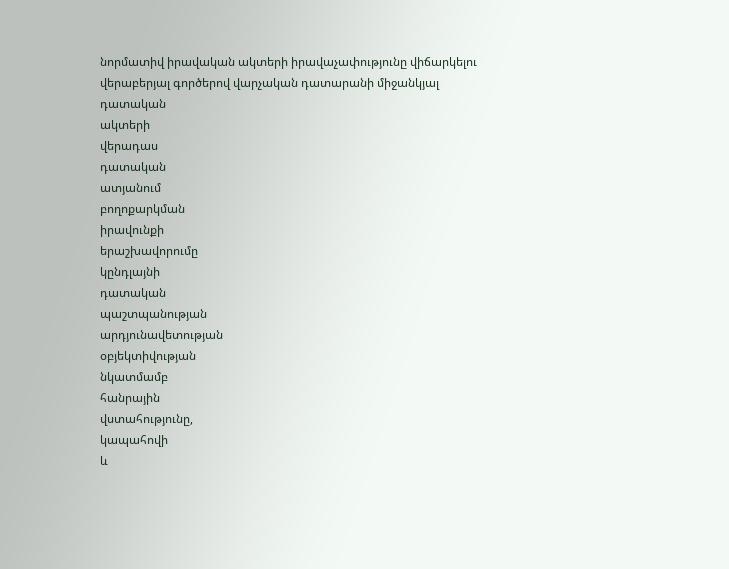նորմատիվ իրավական ակտերի իրավաչափությունը վիճարկելու վերաբերյալ գործերով վարչական դատարանի միջանկյալ դատական
ակտերի
վերադաս
դատական
ատյանում
բողոքարկման
իրավունքի
երաշխավորումը
կընդլայնի
դատական
պաշտպանության
արդյունավետության
օբյեկտիվության
նկատմամբ
հանրային
վստահությունը,
կապահովի
և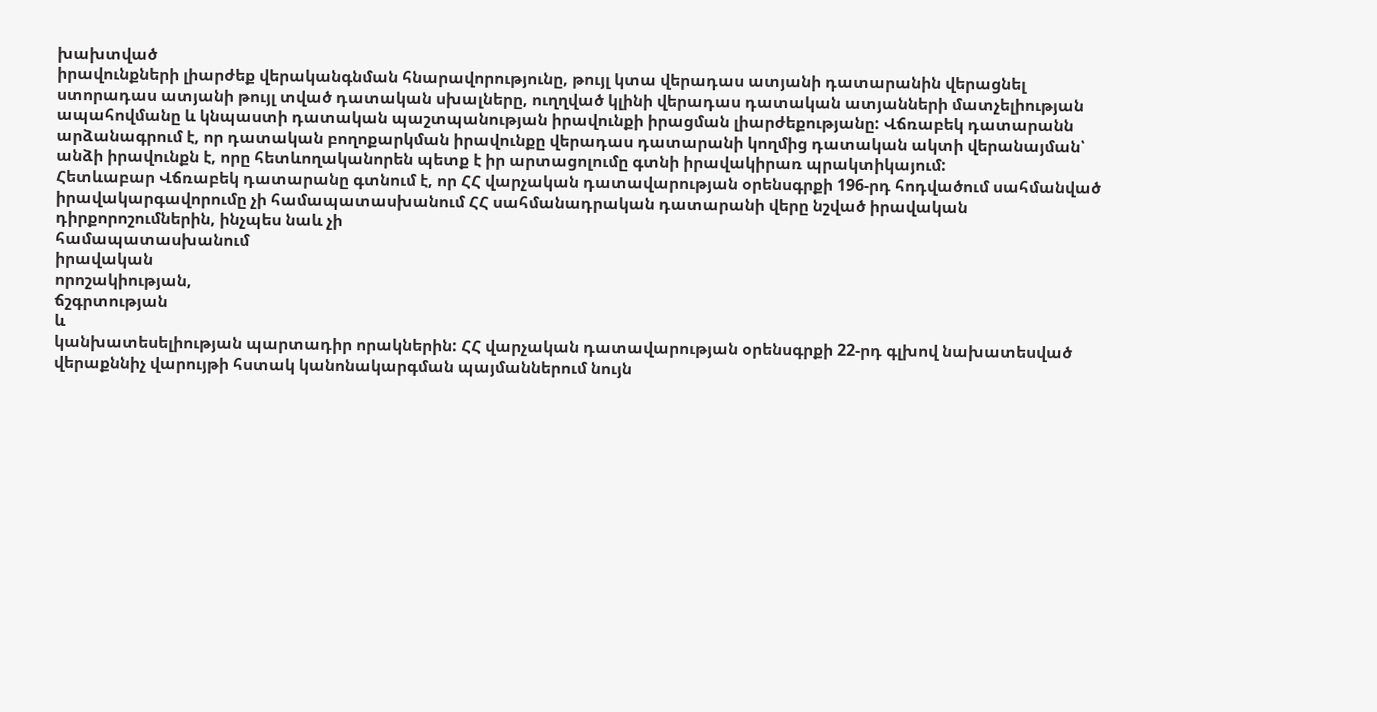խախտված
իրավունքների լիարժեք վերականգնման հնարավորությունը, թույլ կտա վերադաս ատյանի դատարանին վերացնել ստորադաս ատյանի թույլ տված դատական սխալները, ուղղված կլինի վերադաս դատական ատյանների մատչելիության ապահովմանը և կնպաստի դատական պաշտպանության իրավունքի իրացման լիարժեքությանը: Վճռաբեկ դատարանն արձանագրում է, որ դատական բողոքարկման իրավունքը վերադաս դատարանի կողմից դատական ակտի վերանայման՝ անձի իրավունքն է, որը հետևողականորեն պետք է իր արտացոլումը գտնի իրավակիրառ պրակտիկայում:
Հետևաբար Վճռաբեկ դատարանը գտնում է, որ ՀՀ վարչական դատավարության օրենսգրքի 196-րդ հոդվածում սահմանված իրավակարգավորումը չի համապատասխանում ՀՀ սահմանադրական դատարանի վերը նշված իրավական դիրքորոշումներին, ինչպես նաև չի
համապատասխանում
իրավական
որոշակիության,
ճշգրտության
և
կանխատեսելիության պարտադիր որակներին: ՀՀ վարչական դատավարության օրենսգրքի 22-րդ գլխով նախատեսված վերաքննիչ վարույթի հստակ կանոնակարգման պայմաններում նույն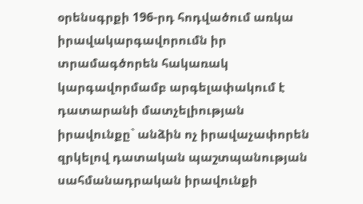օրենսգրքի 196-րդ հոդվածում առկա իրավակարգավորումն իր տրամագծորեն հակառակ կարգավորմամբ արգելափակում է դատարանի մատչելիության իրավունքը` անձին ոչ իրավաչափորեն զրկելով դատական պաշտպանության սահմանադրական իրավունքի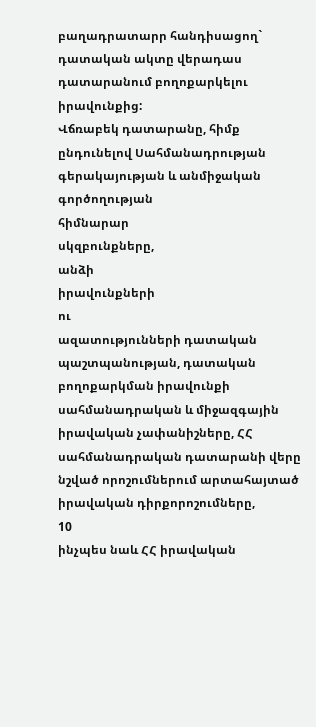բաղադրատարր հանդիսացող` դատական ակտը վերադաս դատարանում բողոքարկելու իրավունքից:
Վճռաբեկ դատարանը, հիմք ընդունելով Սահմանադրության գերակայության և անմիջական
գործողության
հիմնարար
սկզբունքները,
անձի
իրավունքների
ու
ազատությունների դատական պաշտպանության, դատական բողոքարկման իրավունքի սահմանադրական և միջազգային իրավական չափանիշները, ՀՀ սահմանադրական դատարանի վերը նշված որոշումներում արտահայտած իրավական դիրքորոշումները,
10
ինչպես նաև ՀՀ իրավական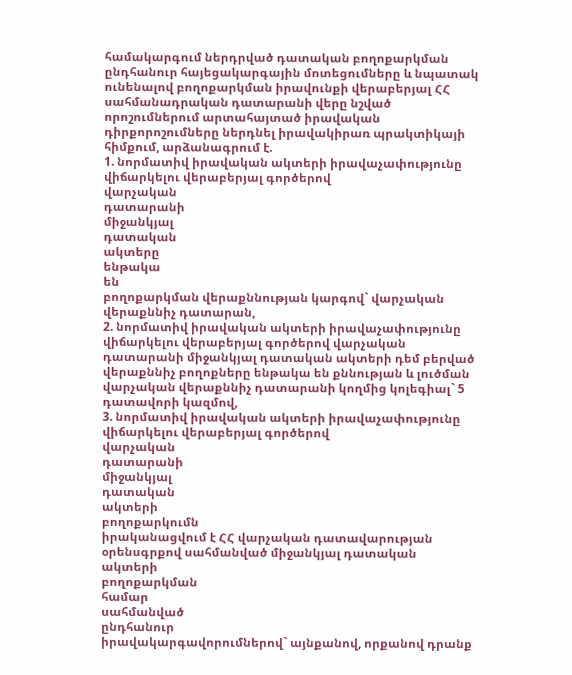համակարգում ներդրված դատական բողոքարկման ընդհանուր հայեցակարգային մոտեցումները և նպատակ ունենալով բողոքարկման իրավունքի վերաբերյալ ՀՀ սահմանադրական դատարանի վերը նշված որոշումներում արտահայտած իրավական դիրքորոշումները ներդնել իրավակիրառ պրակտիկայի հիմքում, արձանագրում է.
1. նորմատիվ իրավական ակտերի իրավաչափությունը վիճարկելու վերաբերյալ գործերով
վարչական
դատարանի
միջանկյալ
դատական
ակտերը
ենթակա
են
բողոքարկման վերաքննության կարգով` վարչական վերաքննիչ դատարան,
2. նորմատիվ իրավական ակտերի իրավաչափությունը վիճարկելու վերաբերյալ գործերով վարչական դատարանի միջանկյալ դատական ակտերի դեմ բերված վերաքննիչ բողոքները ենթակա են քննության և լուծման վարչական վերաքննիչ դատարանի կողմից կոլեգիալ` 5 դատավորի կազմով,
3. նորմատիվ իրավական ակտերի իրավաչափությունը վիճարկելու վերաբերյալ գործերով
վարչական
դատարանի
միջանկյալ
դատական
ակտերի
բողոքարկումն
իրականացվում է ՀՀ վարչական դատավարության օրենսգրքով սահմանված միջանկյալ դատական
ակտերի
բողոքարկման
համար
սահմանված
ընդհանուր
իրավակարգավորումներով` այնքանով, որքանով դրանք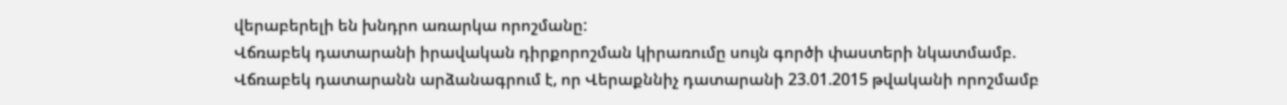վերաբերելի են խնդրո առարկա որոշմանը:
Վճռաբեկ դատարանի իրավական դիրքորոշման կիրառումը սույն գործի փաստերի նկատմամբ.
Վճռաբեկ դատարանն արձանագրում է, որ Վերաքննիչ դատարանի 23.01.2015 թվականի որոշմամբ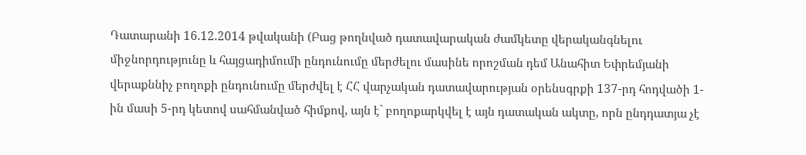Դատարանի 16.12.2014 թվականի (Բաց թողնված դատավարական ժամկետը վերականգնելու միջնորդությունը և հայցադիմումի ընդունումը մերժելու մասինե որոշման դեմ Անահիտ Եփրեմյանի վերաքննիչ բողոքի ընդունումը մերժվել է ՀՀ վարչական դատավարության օրենսգրքի 137-րդ հոդվածի 1-ին մասի 5-րդ կետով սահմանված հիմքով, այն է` բողոքարկվել է այն դատական ակտը, որն ընդդատյա չէ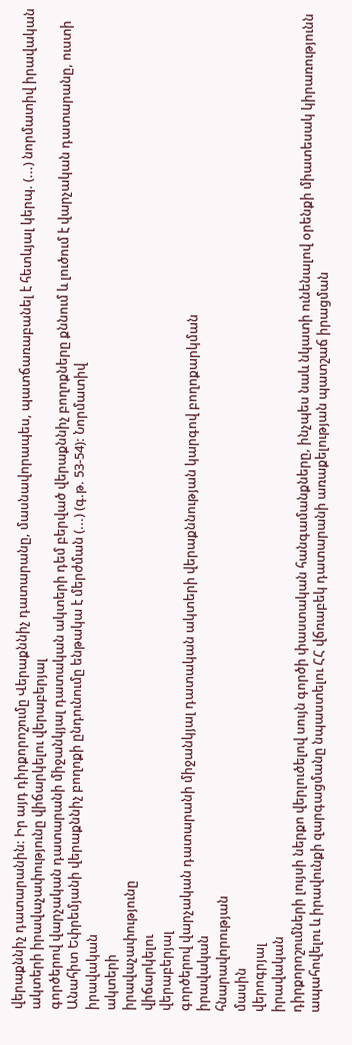վերաքննիչ դատարանին: Իր այդ դիրքորոշումը Վերաքննիչ դատարանը, մասնավորապես, պատճառաբանել է հետևյալ կերպ. (...) նորմատիվ իրավական ակտերի իրավաչափությունը վիճարկելու վերաբերյալ
գործերով վարչական դատարանի միջանկյալ դատական ակտերի դեմ բերված վերաքննիչ բողոքները քննում և լուծում է վարչական դատարանը, ուստի Անահիտ Եփրեմյանի վերաքննիչ բողոքի ընդունումը ենթակա է մերժման (...) (գ.թ. 53-54): Նորմատիվ
իրավական
ակտերի
իրավաչափությունը
վիճարկելու
վերաբերյալ
գործերով վարչական դատարանի միջանկյալ դատական ակտերի վերաքննության կարգով բողոքարկման
իրավական
հնարավորության
մասին
վերոգրյալ
իրավական
դիրքորոշումների լույսի ներքո վերլուծելով սույն գործի փաստական հանգամանքները, ինչպես նաև նկատի ունենալով օրենքի միատեսակ կիրառությունն ապահովելու և իրավունքի զարգացմանը նպաստելու ՀՀ վճռաբեկ դատարանի առաքելության պատշաճ իրացման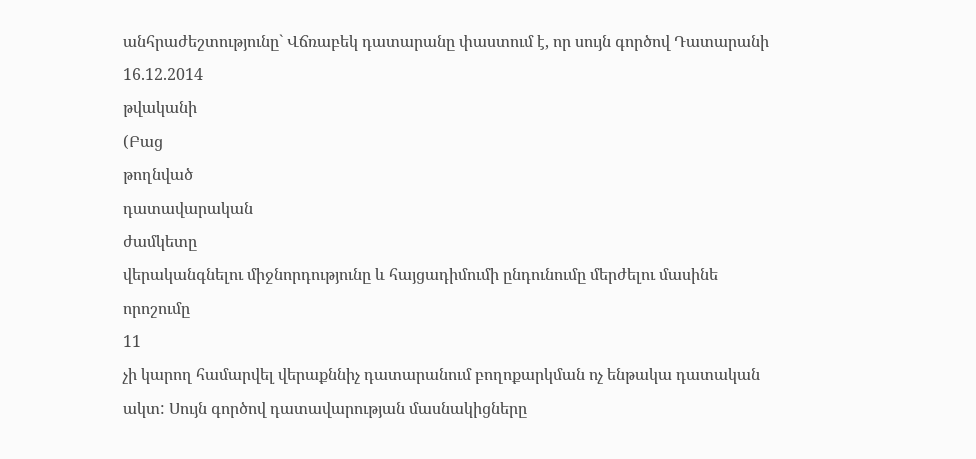անհրաժեշտությունը` Վճռաբեկ դատարանը փաստում է, որ սույն գործով Դատարանի
16.12.2014
թվականի
(Բաց
թողնված
դատավարական
ժամկետը
վերականգնելու միջնորդությունը և հայցադիմումի ընդունումը մերժելու մասինե որոշումը
11
չի կարող համարվել վերաքննիչ դատարանում բողոքարկման ոչ ենթակա դատական ակտ: Սույն գործով դատավարության մասնակիցները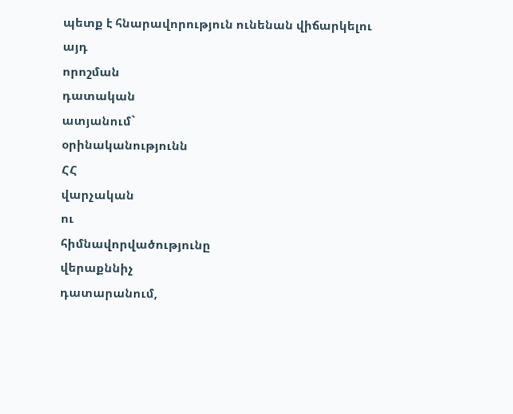պետք է հնարավորություն ունենան վիճարկելու
այդ
որոշման
դատական
ատյանում`
օրինականությունն
ՀՀ
վարչական
ու
հիմնավորվածությունը
վերաքննիչ
դատարանում,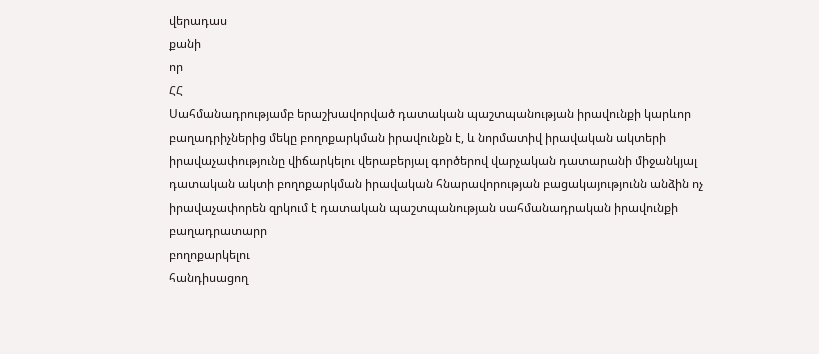վերադաս
քանի
որ
ՀՀ
Սահմանադրությամբ երաշխավորված դատական պաշտպանության իրավունքի կարևոր բաղադրիչներից մեկը բողոքարկման իրավունքն է, և նորմատիվ իրավական ակտերի իրավաչափությունը վիճարկելու վերաբերյալ գործերով վարչական դատարանի միջանկյալ դատական ակտի բողոքարկման իրավական հնարավորության բացակայությունն անձին ոչ իրավաչափորեն զրկում է դատական պաշտպանության սահմանադրական իրավունքի բաղադրատարր
բողոքարկելու
հանդիսացող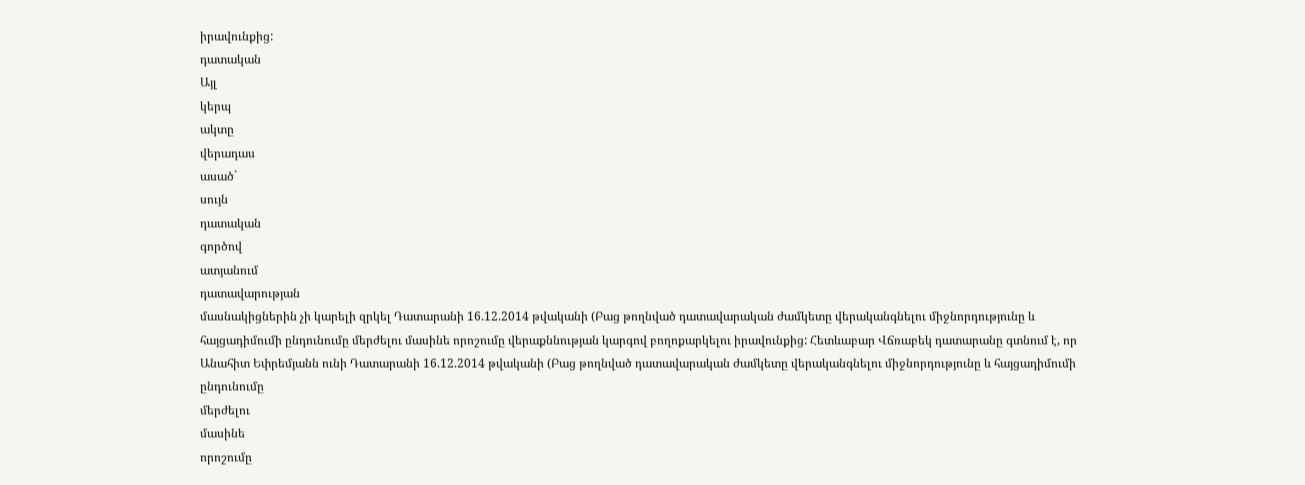իրավունքից:
դատական
Այլ
կերպ
ակտը
վերադաս
ասած`
սույն
դատական
գործով
ատյանում
դատավարության
մասնակիցներին չի կարելի զրկել Դատարանի 16.12.2014 թվականի (Բաց թողնված դատավարական ժամկետը վերականգնելու միջնորդությունը և հայցադիմումի ընդունումը մերժելու մասինե որոշումը վերաքննության կարգով բողոքարկելու իրավունքից: Հետևաբար Վճռաբեկ դատարանը գտնում է, որ Անահիտ Եփրեմյանն ունի Դատարանի 16.12.2014 թվականի (Բաց թողնված դատավարական ժամկետը վերականգնելու միջնորդությունը և հայցադիմումի
ընդունումը
մերժելու
մասինե
որոշումը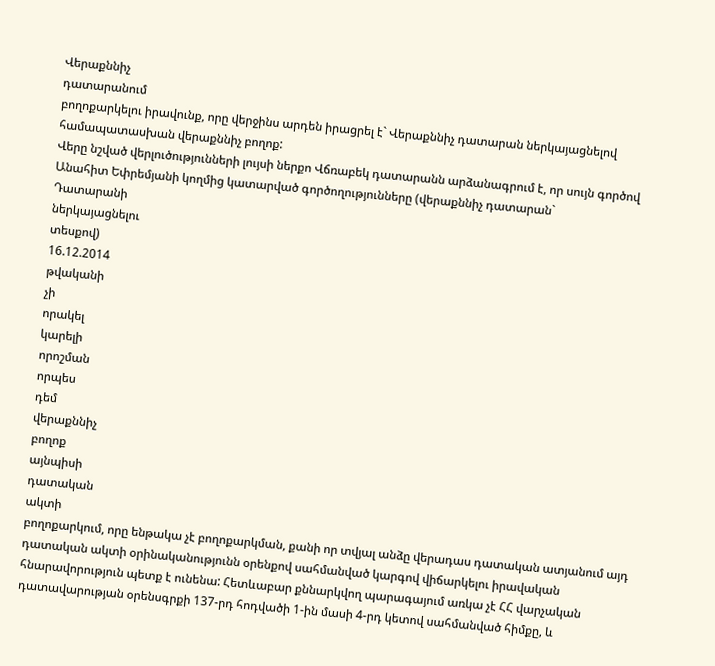Վերաքննիչ
դատարանում
բողոքարկելու իրավունք, որը վերջինս արդեն իրացրել է` Վերաքննիչ դատարան ներկայացնելով համապատասխան վերաքննիչ բողոք:
Վերը նշված վերլուծությունների լույսի ներքո Վճռաբեկ դատարանն արձանագրում է, որ սույն գործով Անահիտ Եփրեմյանի կողմից կատարված գործողությունները (վերաքննիչ դատարան`
Դատարանի
ներկայացնելու
տեսքով)
16.12.2014
թվականի
չի
որակել
կարելի
որոշման
որպես
դեմ
վերաքննիչ
բողոք
այնպիսի
դատական
ակտի
բողոքարկում, որը ենթակա չէ բողոքարկման, քանի որ տվյալ անձը վերադաս դատական ատյանում այդ դատական ակտի օրինականությունն օրենքով սահմանված կարգով վիճարկելու իրավական հնարավորություն պետք է ունենա: Հետևաբար քննարկվող պարագայում առկա չէ ՀՀ վարչական դատավարության օրենսգրքի 137-րդ հոդվածի 1-ին մասի 4-րդ կետով սահմանված հիմքը, և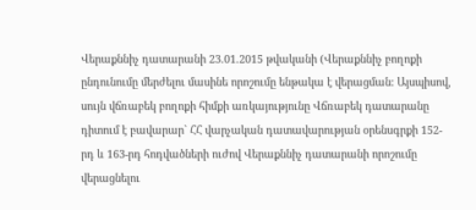Վերաքննիչ դատարանի 23.01.2015 թվականի (Վերաքննիչ բողոքի ընդունումը մերժելու մասինե որոշումը ենթակա է վերացման: Այսպիսով, սույն վճռաբեկ բողոքի հիմքի առկայությունը Վճռաբեկ դատարանը դիտում է բավարար` ՀՀ վարչական դատավարության օրենսգրքի 152-րդ և 163-րդ հոդվածների ուժով Վերաքննիչ դատարանի որոշումը վերացնելու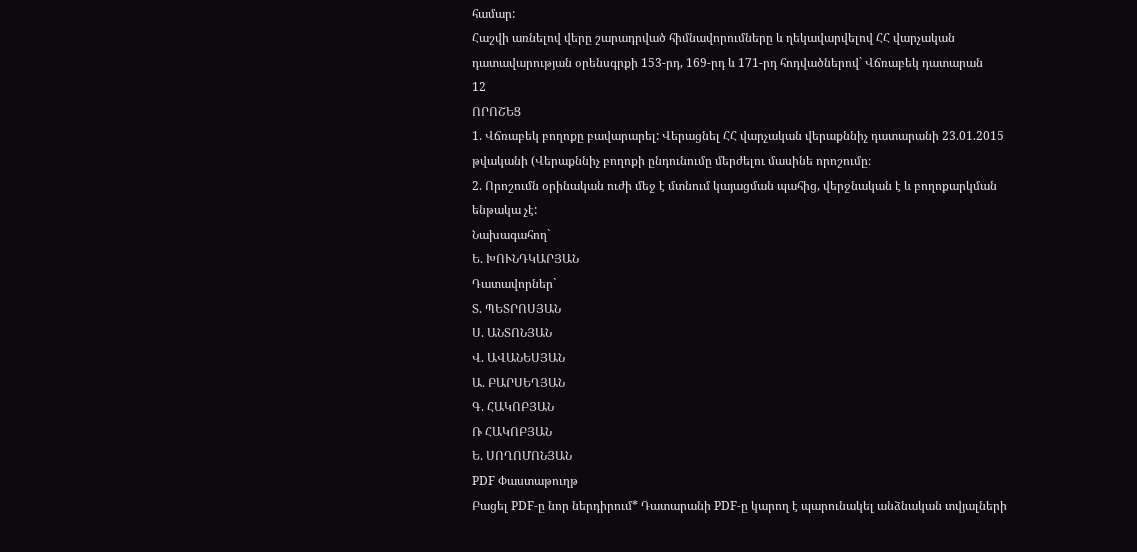համար:
Հաշվի առնելով վերը շարադրված հիմնավորումները և ղեկավարվելով ՀՀ վարչական դատավարության օրենսգրքի 153-րդ, 169-րդ և 171-րդ հոդվածներով` Վճռաբեկ դատարան
12
ՈՐՈՇԵՑ
1. Վճռաբեկ բողոքը բավարարել: Վերացնել ՀՀ վարչական վերաքննիչ դատարանի 23.01.2015 թվականի (Վերաքննիչ բողոքի ընդունումը մերժելու մասինե որոշումը։
2. Որոշումն օրինական ուժի մեջ է մտնում կայացման պահից, վերջնական է և բողոքարկման ենթակա չէ:
Նախագահող`
Ե. ԽՈՒՆԴԿԱՐՅԱՆ
Դատավորներ`
Տ. ՊԵՏՐՈՍՅԱՆ
Ս. ԱՆՏՈՆՅԱՆ
Վ. ԱՎԱՆԵՍՅԱՆ
Ա. ԲԱՐՍԵՂՅԱՆ
Գ. ՀԱԿՈԲՅԱՆ
Ռ ՀԱԿՈԲՅԱՆ
Ե. ՍՈՂՈՄՈՆՅԱՆ
PDF Փաստաթուղթ
Բացել PDF-ը նոր ներդիրում* Դատարանի PDF-ը կարող է պարունակել անձնական տվյալների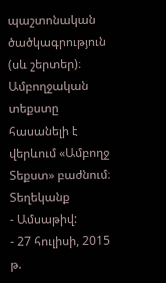պաշտոնական ծածկագրություն (սև շերտեր)։ Ամբողջական տեքստը հասանելի է վերևում «Ամբողջ Տեքստ» բաժնում։
Տեղեկանք
- Ամսաթիվ:
- 27 հուլիսի, 2015 թ.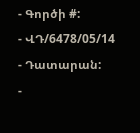- Գործի #:
- ՎԴ/6478/05/14
- Դատարան:
-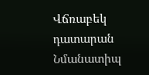Վճռաբեկ դատարան
Նմանատիպ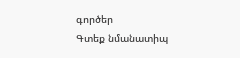գործեր
Գտեք նմանատիպ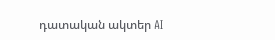դատական ակտեր AI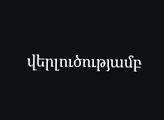վերլուծությամբ